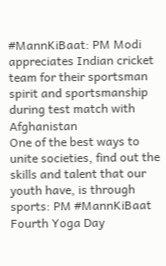#MannKiBaat: PM Modi appreciates Indian cricket team for their sportsman spirit and sportsmanship during test match with Afghanistan
One of the best ways to unite societies, find out the skills and talent that our youth have, is through sports: PM #MannKiBaat
Fourth Yoga Day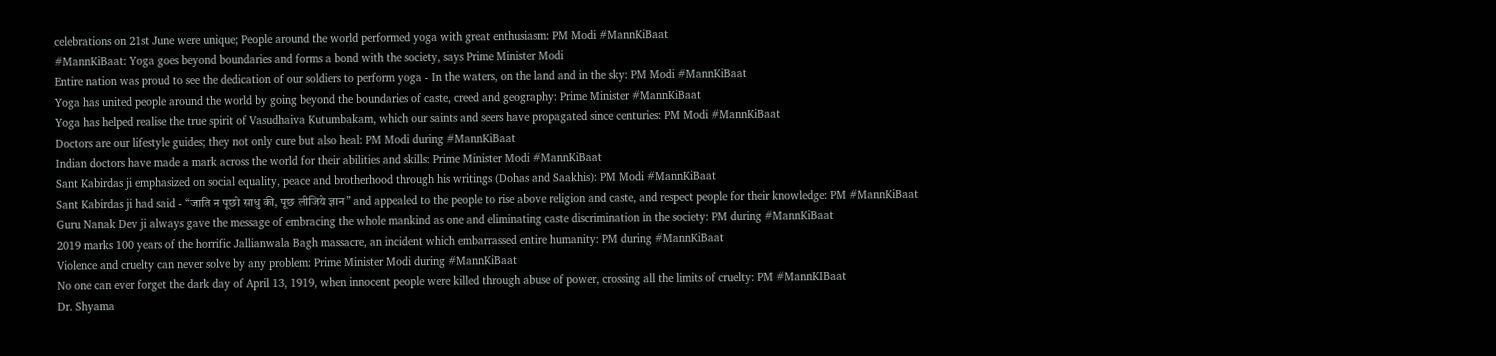celebrations on 21st June were unique; People around the world performed yoga with great enthusiasm: PM Modi #MannKiBaat
#MannKiBaat: Yoga goes beyond boundaries and forms a bond with the society, says Prime Minister Modi
Entire nation was proud to see the dedication of our soldiers to perform yoga - In the waters, on the land and in the sky: PM Modi #MannKiBaat
Yoga has united people around the world by going beyond the boundaries of caste, creed and geography: Prime Minister #MannKiBaat
Yoga has helped realise the true spirit of Vasudhaiva Kutumbakam, which our saints and seers have propagated since centuries: PM Modi #MannKiBaat
Doctors are our lifestyle guides; they not only cure but also heal: PM Modi during #MannKiBaat
Indian doctors have made a mark across the world for their abilities and skills: Prime Minister Modi #MannKiBaat
Sant Kabirdas ji emphasized on social equality, peace and brotherhood through his writings (Dohas and Saakhis): PM Modi #MannKiBaat
Sant Kabirdas ji had said - “जाति न पूछो साधु की, पूछ लीजिये ज्ञान” and appealed to the people to rise above religion and caste, and respect people for their knowledge: PM #MannKiBaat
Guru Nanak Dev ji always gave the message of embracing the whole mankind as one and eliminating caste discrimination in the society: PM during #MannKiBaat
2019 marks 100 years of the horrific Jallianwala Bagh massacre, an incident which embarrassed entire humanity: PM during #MannKiBaat
Violence and cruelty can never solve by any problem: Prime Minister Modi during #MannKiBaat
No one can ever forget the dark day of April 13, 1919, when innocent people were killed through abuse of power, crossing all the limits of cruelty: PM #MannKIBaat
Dr. Shyama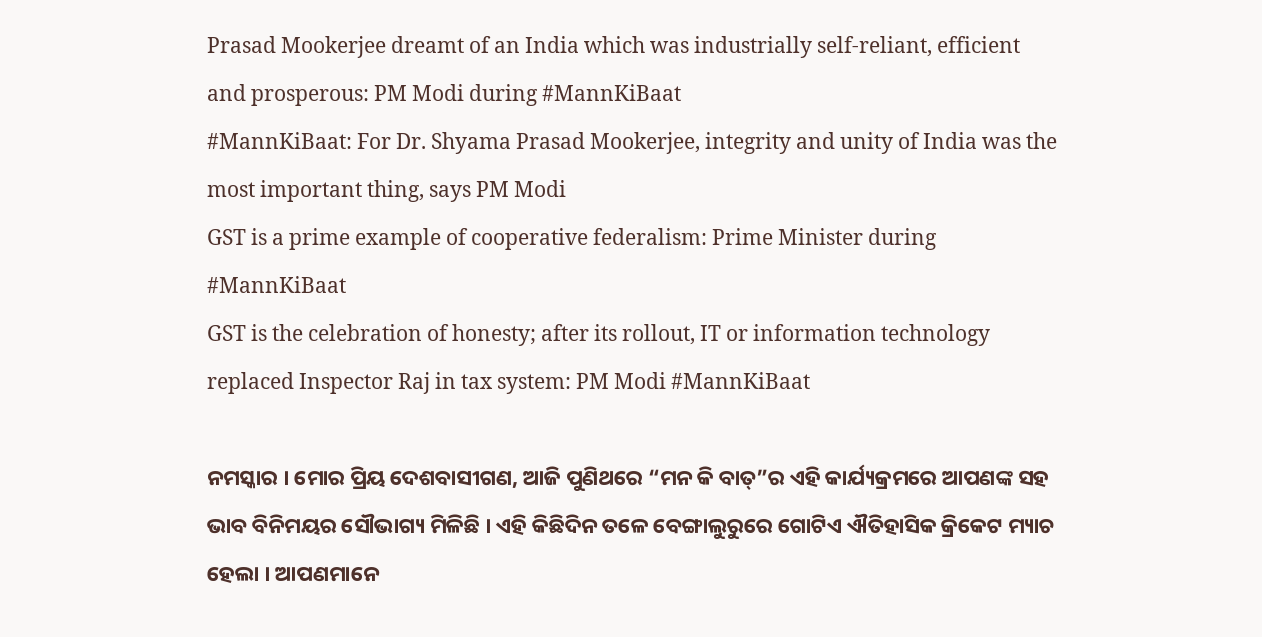Prasad Mookerjee dreamt of an India which was industrially self-reliant, efficient and prosperous: PM Modi during #MannKiBaat
#MannKiBaat: For Dr. Shyama Prasad Mookerjee, integrity and unity of India was the most important thing, says PM Modi
GST is a prime example of cooperative federalism: Prime Minister during #MannKiBaat
GST is the celebration of honesty; after its rollout, IT or information technology replaced Inspector Raj in tax system: PM Modi #MannKiBaat

ନମସ୍କାର । ମୋର ପ୍ରିୟ ଦେଶବାସୀଗଣ, ଆଜି ପୁଣିଥରେ “ମନ କି ବାତ୍”ର ଏହି କାର୍ଯ୍ୟକ୍ରମରେ ଆପଣଙ୍କ ସହ ଭାବ ବିନିମୟର ସୌଭାଗ୍ୟ ମିଳିଛି । ଏହି କିଛିଦିନ ତଳେ ବେଙ୍ଗାଲୁରୁରେ ଗୋଟିଏ ଐତିହାସିକ କ୍ରିକେଟ ମ୍ୟାଚ ହେଲା । ଆପଣମାନେ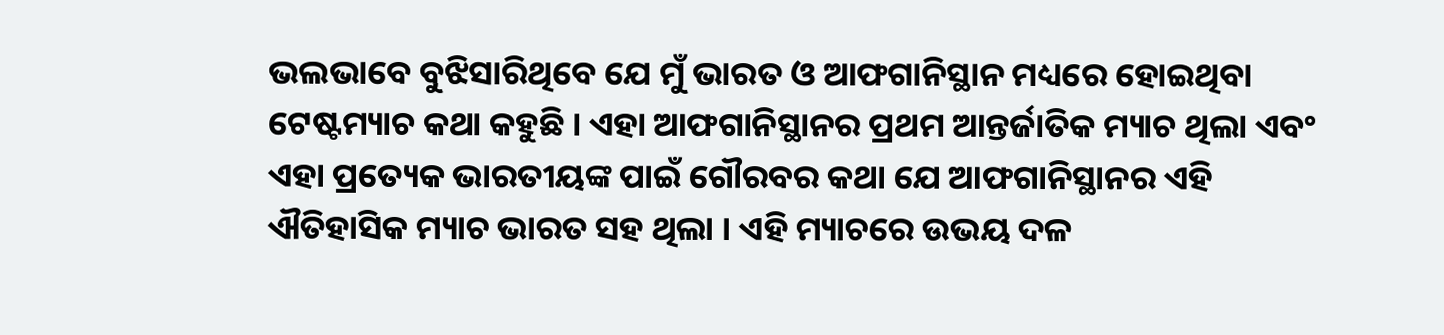ଭଲଭାବେ ବୁଝିସାରିଥିବେ ଯେ ମୁଁ ଭାରତ ଓ ଆଫଗାନିସ୍ଥାନ ମଧ୍ୟରେ ହୋଇଥିବା ଟେଷ୍ଟମ୍ୟାଚ କଥା କହୁଛି । ଏହା ଆଫଗାନିସ୍ଥାନର ପ୍ରଥମ ଆନ୍ତର୍ଜାତିକ ମ୍ୟାଚ ଥିଲା ଏବଂ ଏହା ପ୍ରତ୍ୟେକ ଭାରତୀୟଙ୍କ ପାଇଁ ଗୌରବର କଥା ଯେ ଆଫଗାନିସ୍ଥାନର ଏହି ଐତିହାସିକ ମ୍ୟାଚ ଭାରତ ସହ ଥିଲା । ଏହି ମ୍ୟାଚରେ ଉଭୟ ଦଳ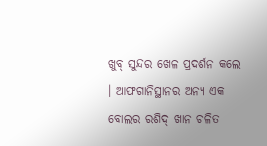ଖୁବ୍ ସୁନ୍ଦର ଖେଳ ପ୍ରଦର୍ଶନ କଲେ । ଆଫଗାନିସ୍ଥାନର ଅନ୍ୟ ଏକ ବୋଲର ରଶିଦ୍ ଖାନ ଚଳିତ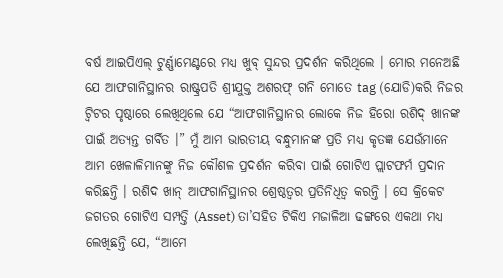ବର୍ଷ ଆଇପିଏଲ୍ ଟୁର୍ଣ୍ଣାମେଣ୍ଟରେ ମଧ୍ୟ ଖୁବ୍ ସୁନ୍ଦର ପ୍ରଦର୍ଶନ କରିଥିଲେ । ମୋର ମନେଅଛି ଯେ ଆଫଗାନିସ୍ଥାନର ରାଷ୍ଟ୍ରପତି ଶ୍ରୀଯୁକ୍ତ ଅଶରଫ୍ ଗନି ମୋତେ tag (ଯୋଡି)କରି ନିଜର ଟ୍ଵିଟର ପୃଷ୍ଠାରେ ଲେଖିଥିଲେ ଯେ “ଆଫଗାନିସ୍ଥାନର ଲୋକେ ନିଜ ହିରୋ ରଶିଦ୍ ଖାନଙ୍କ ପାଇଁ ଅତ୍ୟନ୍ତ ଗର୍ବିତ ।” ମୁଁ ଆମ ଭାରତୀୟ ବନ୍ଧୁମାନଙ୍କ ପ୍ରତି ମଧ୍ୟ କୃତଜ୍ଞ ଯେଉଁମାନେ ଆମ ଖେଳାଳିମାନଙ୍କୁ ନିଜ କୌଶଳ ପ୍ରଦର୍ଶନ କରିବା ପାଇଁ ଗୋଟିଏ ପ୍ଲାଟଫର୍ମ ପ୍ରଦାନ କରିଛନ୍ତି । ରଶିଦ ଖାନ୍ ଆଫଗାନିସ୍ଥାନର ଶ୍ରେଷ୍ଠତ୍ୱର ପ୍ରତିନିଧିତ୍ୱ କରନ୍ତି । ସେ କ୍ରିକେଟ ଜଗତର ଗୋଟିଏ ସମ୍ପତ୍ତି (Asset) ତା’ସହିତ ଟିକିଏ ମଜାଳିଆ ଢଙ୍ଗରେ ଏକଥା ମଧ୍ୟ ଲେଖିଛନ୍ତି ଯେ, “ଆମେ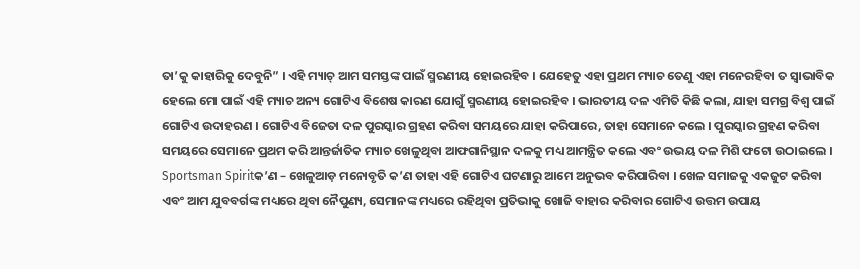ତା’କୁ କାହାରିକୁ ଦେବୁନି” । ଏହି ମ୍ୟାଚ୍ ଆମ ସମସ୍ତଙ୍କ ପାଇଁ ସ୍ମରଣୀୟ ହୋଇରହିବ । ଯେହେତୁ ଏହା ପ୍ରଥମ ମ୍ୟାଚ ତେଣୁ ଏହା ମନେରହିବା ତ ସ୍ୱାଭାବିକ ହେଲେ ମୋ ପାଇଁ ଏହି ମ୍ୟାଚ ଅନ୍ୟ ଗୋଟିଏ ବିଶେଷ କାରଣ ଯୋଗୁଁ ସ୍ମରଣୀୟ ହୋଇରହିବ । ଭାରତୀୟ ଦଳ ଏମିତି କିଛି କଲା, ଯାହା ସମଗ୍ର ବିଶ୍ୱ ପାଇଁ ଗୋଟିଏ ଉଦାହରଣ । ଗୋଟିଏ ବିଜେତା ଦଳ ପୁରସ୍କାର ଗ୍ରହଣ କରିବା ସମୟରେ ଯାହା କରିପାରେ, ତାହା ସେମାନେ କଲେ । ପୁରସ୍କାର ଗ୍ରହଣ କରିବା ସମୟରେ ସେମାନେ ପ୍ରଥମ କରି ଆନ୍ତର୍ଜାତିକ ମ୍ୟାଚ ଖେଳୁଥିବା ଆଫଗାନିସ୍ଥାନ ଦଳକୁ ମଧ୍ୟ ଆମନ୍ତ୍ରିତ କଲେ ଏବଂ ଉଭୟ ଦଳ ମିଶି ଫଟୋ ଉଠାଇଲେ । Sportsman Spiritକ’ଣ – ଖେଳୁଆଡ଼ ମନୋବୃତି କ’ଣ ତାହା ଏହି ଗୋଟିଏ ଘଟଣାରୁ ଆମେ ଅନୁଭବ କରିପାରିବା । ଖେଳ ସମାଜକୁ ଏକଜୁଟ କରିବା ଏବଂ ଆମ ଯୁବବର୍ଗଙ୍କ ମଧ୍ୟରେ ଥିବା ନୈପୁଣ୍ୟ, ସେମାନଙ୍କ ମଧ୍ୟରେ ରହିଥିବା ପ୍ରତିଭାକୁ ଖୋଜି ବାହାର କରିବାର ଗୋଟିଏ ଉତ୍ତମ ଉପାୟ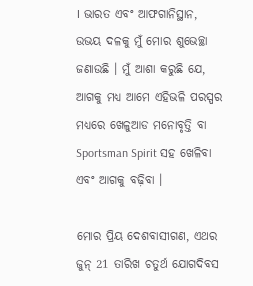। ଭାରତ ଏବଂ ଆଫଗାନିସ୍ଥାନ, ଉଭୟ ଦଳକୁ ମୁଁ ମୋର ଶୁଭେଚ୍ଛା ଜଣାଉଛି । ମୁଁ ଆଶା କରୁଛି ଯେ, ଆଗକୁ ମଧ୍ୟ ଆମେ ଏହିଭଳି ପରସ୍ପର ମଧ୍ୟରେ ଖେଳୁଆଡ ମନୋବୃତ୍ତି ବା Sportsman Spirit ସହ ଖେଳିବା ଏବଂ ଆଗକୁ ବଢ଼ିବା ।

ମୋର ପ୍ରିୟ ଦେଶବାସୀଗଣ, ଏଥର ଜୁନ୍ 21 ତାରିଖ ଚତୁର୍ଥ ଯୋଗଦିବସ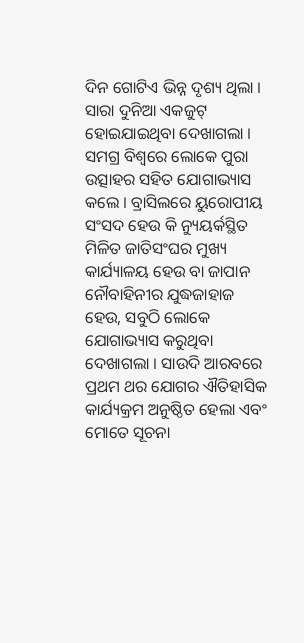ଦିନ ଗୋଟିଏ ଭିନ୍ନ ଦୃଶ୍ୟ ଥିଲା । ସାରା ଦୁନିଆ ଏକଜୁଟ୍ ହୋଇଯାଇଥିବା ଦେଖାଗଲା । ସମଗ୍ର ବିଶ୍ୱରେ ଲୋକେ ପୁରା ଉତ୍ସାହର ସହିତ ଯୋଗାଭ୍ୟାସ କଲେ । ବ୍ରାସିଲରେ ୟୁରୋପୀୟ ସଂସଦ ହେଉ କି ନ୍ୟୁୟର୍କସ୍ଥିତ ମିଳିତ ଜାତିସଂଘର ମୁଖ୍ୟ କାର୍ଯ୍ୟାଳୟ ହେଉ ବା ଜାପାନ ନୌବାହିନୀର ଯୁଦ୍ଧଜାହାଜ ହେଉ, ସବୁଠି ଲୋକେ ଯୋଗାଭ୍ୟାସ କରୁଥିବା ଦେଖାଗଲା । ସାଉଦି ଆରବରେ ପ୍ରଥମ ଥର ଯୋଗର ଐତିହାସିକ କାର୍ଯ୍ୟକ୍ରମ ଅନୁଷ୍ଠିତ ହେଲା ଏବଂ ମୋତେ ସୂଚନା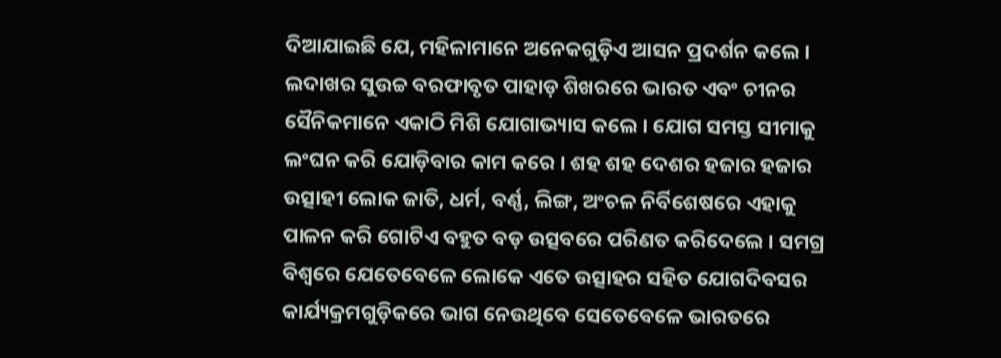ଦିଆଯାଇଛି ଯେ, ମହିଳାମାନେ ଅନେକଗୁଡ଼ିଏ ଆସନ ପ୍ରଦର୍ଶନ କଲେ । ଲଦାଖର ସୁଉଚ୍ଚ ବରଫାବୃତ ପାହାଡ଼ ଶିଖରରେ ଭାରତ ଏବଂ ଚୀନର ସୈନିକମାନେ ଏକାଠି ମିଶି ଯୋଗାଭ୍ୟାସ କଲେ । ଯୋଗ ସମସ୍ତ ସୀମାକୁ ଲଂଘନ କରି ଯୋଡ଼ିବାର କାମ କରେ । ଶହ ଶହ ଦେଶର ହଜାର ହଜାର ଉତ୍ସାହୀ ଲୋକ ଜାତି, ଧର୍ମ, ବର୍ଣ୍ଣ, ଲିଙ୍ଗ, ଅଂଚଳ ନିର୍ବିଶେଷରେ ଏହାକୁ ପାଳନ କରି ଗୋଟିଏ ବହୁତ ବଡ଼ ଉତ୍ସବରେ ପରିଣତ କରିଦେଲେ । ସମଗ୍ର ବିଶ୍ୱରେ ଯେତେବେଳେ ଲୋକେ ଏତେ ଉତ୍ସାହର ସହିତ ଯୋଗଦିବସର କାର୍ଯ୍ୟକ୍ରମଗୁଡ଼ିକରେ ଭାଗ ନେଉଥିବେ ସେତେବେଳେ ଭାରତରେ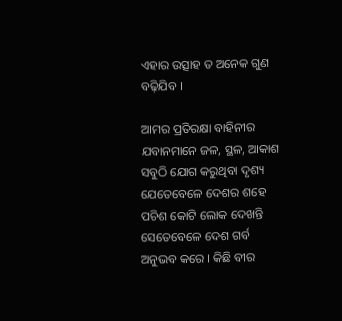ଏହାର ଉତ୍ସାହ ତ ଅନେକ ଗୁଣ ବଢ଼ିଯିବ ।

ଆମର ପ୍ରତିରକ୍ଷା ବାହିନୀର ଯବାନମାନେ ଜଳ, ସ୍ଥଳ, ଆକାଶ ସବୁଠି ଯୋଗ କରୁଥିବା ଦୃଶ୍ୟ ଯେତେବେଳେ ଦେଶର ଶହେ ପଚିଶ କୋଟି ଲୋକ ଦେଖନ୍ତି ସେତେବେଳେ ଦେଶ ଗର୍ବ ଅନୁଭବ କରେ । କିଛି ବୀର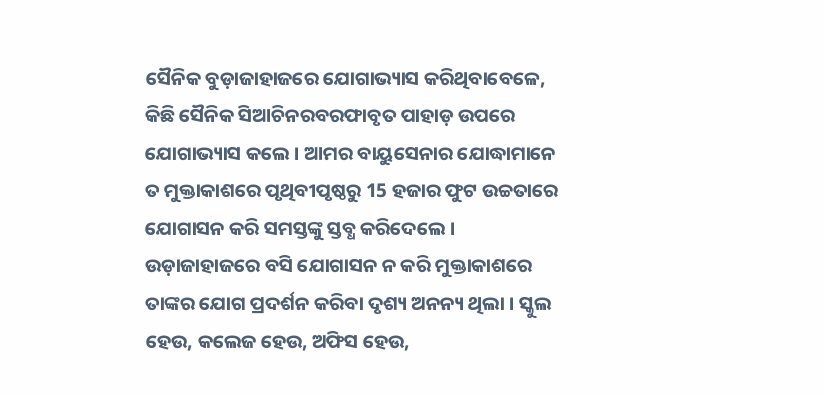ସୈନିକ ବୁଡ଼ାଜାହାଜରେ ଯୋଗାଭ୍ୟାସ କରିଥିବାବେଳେ, କିଛି ସୈନିକ ସିଆଚିନରବରଫାବୃତ ପାହାଡ଼ ଉପରେ ଯୋଗାଭ୍ୟାସ କଲେ । ଆମର ବାୟୁସେନାର ଯୋଦ୍ଧାମାନେ ତ ମୁକ୍ତାକାଶରେ ପୃଥିବୀପୃଷ୍ଠରୁ 15 ହଜାର ଫୁଟ ଉଚ୍ଚତାରେ ଯୋଗାସନ କରି ସମସ୍ତଙ୍କୁ ସ୍ତବ୍ଧ କରିଦେଲେ । ଉଡ଼ାଜାହାଜରେ ବସି ଯୋଗାସନ ନ କରି ମୁକ୍ତାକାଶରେ ତାଙ୍କର ଯୋଗ ପ୍ରଦର୍ଶନ କରିବା ଦୃଶ୍ୟ ଅନନ୍ୟ ଥିଲା । ସ୍କୁଲ ହେଉ, କଲେଜ ହେଉ, ଅଫିସ ହେଉ,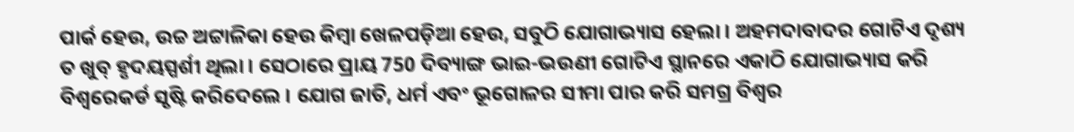ପାର୍କ ହେଉ, ଉଚ୍ଚ ଅଟ୍ଟାଳିକା ହେଉ କିମ୍ବା ଖେଳପଡ଼ିଆ ହେଉ, ସବୁଠି ଯୋଗାଭ୍ୟାସ ହେଲା । ଅହମଦାବାଦର ଗୋଟିଏ ଦୃଶ୍ୟ ତ ଖୁବ୍ ହୃଦୟସ୍ପର୍ଶୀ ଥିଲା । ସେଠାରେ ପ୍ରାୟ 750 ଦିବ୍ୟାଙ୍ଗ ଭାଇ-ଭଉଣୀ ଗୋଟିଏ ସ୍ଥାନରେ ଏକାଠି ଯୋଗାଭ୍ୟାସ କରି ବିଶ୍ୱରେକର୍ଡ ସୃଷ୍ଟି କରିଦେଲେ । ଯୋଗ ଜାତି, ଧର୍ମ ଏବଂ ଭୂଗୋଳର ସୀମା ପାର କରି ସମଗ୍ର ବିଶ୍ୱର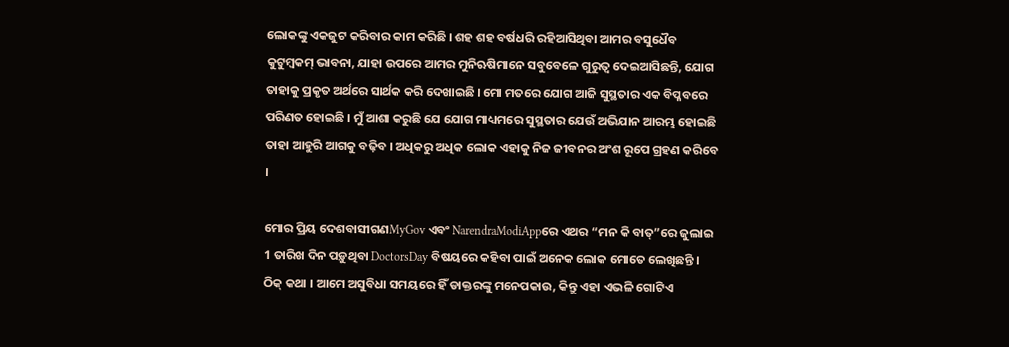ଲୋକଙ୍କୁ ଏକଜୁଟ କରିବାର କାମ କରିଛି । ଶହ ଶହ ବର୍ଷଧରି ରହିଆସିଥିବା ଆମର ବସୁଧୈବ କୁଟୁମ୍ବକମ୍ ଭାବନା, ଯାହା ଉପରେ ଆମର ମୁନିଋଷିମାନେ ସବୁବେଳେ ଗୁରୁତ୍ୱ ଦେଇଆସିଛନ୍ତି, ଯୋଗ ତାହାକୁ ପ୍ରକୃତ ଅର୍ଥରେ ସାର୍ଥକ କରି ଦେଖାଇଛି । ମୋ ମତରେ ଯୋଗ ଆଜି ସୁସ୍ଥତାର ଏକ ବିପ୍ଳବରେ ପରିଣତ ହୋଇଛି । ମୁଁ ଆଶା କରୁଛି ଯେ ଯୋଗ ମାଧ୍ୟମରେ ସୁସ୍ଥତାର ଯେଉଁ ଅଭିଯାନ ଆରମ୍ଭ ହୋଇଛି ତାହା ଆହୁରି ଆଗକୁ ବଢ଼ିବ । ଅଧିକରୁ ଅଧିକ ଲୋକ ଏହାକୁ ନିଜ ଜୀବନର ଅଂଶ ରୂପେ ଗ୍ରହଣ କରିବେ ।

ମୋର ପ୍ରିୟ ଦେଶବାସୀଗଣMyGov ଏବଂ NarendraModiAppରେ ଏଥର “ମନ କି ବାତ୍”ରେ ଜୁଲାଇ 1 ତାରିଖ ଦିନ ପଡ଼ୁଥିବା DoctorsDay ବିଷୟରେ କହିବା ପାଇଁ ଅନେକ ଲୋକ ମୋତେ ଲେଖିଛନ୍ତି । ଠିକ୍ କଥା । ଆମେ ଅସୁବିଧା ସମୟରେ ହିଁ ଡାକ୍ତରଙ୍କୁ ମନେପକାଉ, କିନ୍ତୁ ଏହା ଏଭଳି ଗୋଟିଏ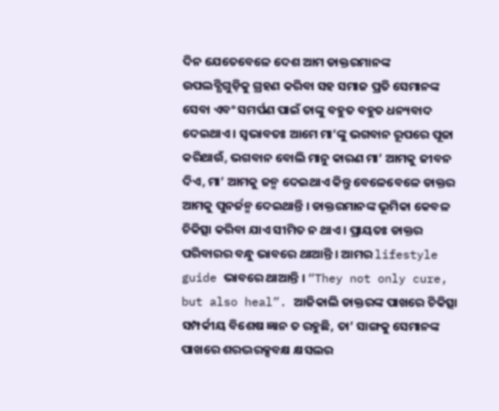ଦିନ ଯେତେବେଳେ ଦେଶ ଆମ ଡାକ୍ତରମାନଙ୍କ ଉପଲବ୍ଧିଗୁଡ଼ିକୁ ଗ୍ରହଣ କରିବା ସହ ସମାଜ ପ୍ରତି ସେମାନଙ୍କ ସେବା ଏବଂ ସମର୍ପଣ ପାଇଁ ତାଙ୍କୁ ବହୁତ ବହୁତ ଧନ୍ୟବାଦ ଦେଇଥାଏ । ସ୍ୱଭାବତଃ ଆମେ ମା’ଙ୍କୁ ଭଗବାନ ରୂପରେ ପୂଜା କରିଥାଉଁ, ଭଗବାନ ବୋଲି ମାନୁ କାରଣ ମା’ ଆମକୁ ଜୀବନ ଦିଏ, ମା’ ଆମକୁ ଜନ୍ମ ଦେଇଥାଏ କିନ୍ତୁ ବେଳେବେଳେ ଡାକ୍ତର ଆମକୁ ପୁନର୍ଜନ୍ମ ଦେଇଥାନ୍ତି । ଡାକ୍ତରମାନଙ୍କ ଭୂମିକା କେବଳ ଚିକିତ୍ସା କରିବା ଯାଏ ସୀମିତ ନ ଥାଏ । ପ୍ରାୟତଃ ଡାକ୍ତର ପରିବାରର ବନ୍ଧୁ ଭାବରେ ଥାଆନ୍ତି । ଆମର lifestyle guide ଭାବରେ ଥାଆନ୍ତି । “They not only cure, but also heal”. ଆଜିକାଲି ଡାକ୍ତରଙ୍କ ପାଖରେ ଚିକିତ୍ସା ସମ୍ପର୍କୀୟ ବିଶେଷ ଜ୍ଞାନ ତ ରହୁଛି, ତା’ ସାଙ୍ଗକୁ ସେମାନଙ୍କ ପାଖରେ ଶରଦ୍ଭରକ୍ସବକ୍ଷ କ୍ଷସଲର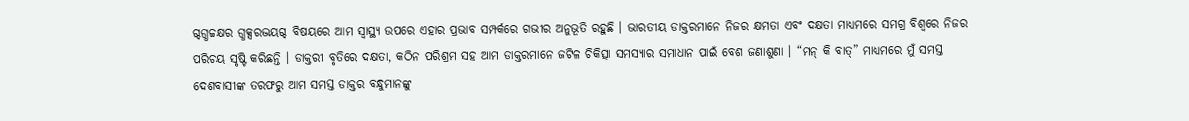ଗ୍ଦଗ୍ଧଚ୍ଚକ୍ଷର ଗ୍ଧକ୍ସରଦ୍ଭୟଗ୍ଦ ବିଷୟରେ ଆମ ସ୍ୱାସ୍ଥ୍ୟ ଉପରେ ଏହାର ପ୍ରଭାବ ସମ୍ପର୍କରେ ଗଭୀର ଅନୁଭୂତି ରହୁଛି । ଭାରତୀୟ ଡାକ୍ତରମାନେ ନିଜର କ୍ଷମତା ଏବଂ ଦକ୍ଷତା ମାଧ୍ୟମରେ ସମଗ୍ର ବିଶ୍ୱରେ ନିଜର ପରିଚୟ ସୃଷ୍ଟି କରିଛନ୍ତି । ଡାକ୍ତରୀ ବୃତିରେ ଦକ୍ଷତା, କଠିନ ପରିଶ୍ରମ ସହ ଆମ ଡାକ୍ତରମାନେ ଜଟିଳ ଚିକିତ୍ସା ସମସ୍ୟାର ସମାଧାନ ପାଇଁ ବେଶ ଜଣାଶୁଣା । “ମନ୍ କି ବାତ୍” ମାଧ୍ୟମରେ ମୁଁ ସମସ୍ତ ଦେଶବାସୀଙ୍କ ତରଫରୁ ଆମ ସମସ୍ତ ଡାକ୍ତର ବନ୍ଧୁମାନଙ୍କୁ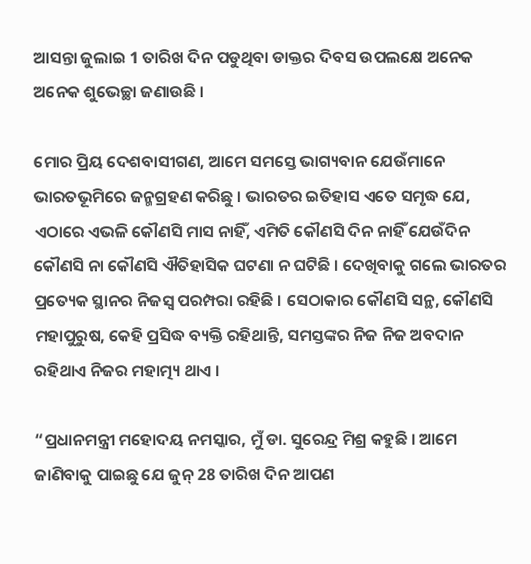ଆସନ୍ତା ଜୁଲାଇ 1 ତାରିଖ ଦିନ ପଡୁଥିବା ଡାକ୍ତର ଦିବସ ଉପଲକ୍ଷେ ଅନେକ ଅନେକ ଶୁଭେଚ୍ଛା ଜଣାଉଛି ।

ମୋର ପ୍ରିୟ ଦେଶବାସୀଗଣ, ଆମେ ସମସ୍ତେ ଭାଗ୍ୟବାନ ଯେଉଁମାନେ ଭାରତଭୂମିରେ ଜନ୍ମଗ୍ରହଣ କରିଛୁ । ଭାରତର ଇତିହାସ ଏତେ ସମୃଦ୍ଧ ଯେ, ଏଠାରେ ଏଭଳି କୌଣସି ମାସ ନାହିଁ, ଏମିତି କୌଣସି ଦିନ ନାହିଁ ଯେଉଁଦିନ କୌଣସି ନା କୌଣସି ଐତିହାସିକ ଘଟଣା ନ ଘଟିଛି । ଦେଖିବାକୁ ଗଲେ ଭାରତର ପ୍ରତ୍ୟେକ ସ୍ଥାନର ନିଜସ୍ୱ ପରମ୍ପରା ରହିଛି । ସେଠାକାର କୌଣସି ସନ୍ଥ, କୌଣସି ମହାପୁରୁଷ, କେହି ପ୍ରସିଦ୍ଧ ବ୍ୟକ୍ତି ରହିଥାନ୍ତି, ସମସ୍ତଙ୍କର ନିଜ ନିଜ ଅବଦାନ ରହିଥାଏ ନିଜର ମହାତ୍ମ୍ୟ ଥାଏ ।

“ପ୍ରଧାନମନ୍ତ୍ରୀ ମହୋଦୟ ନମସ୍କାର, ମୁଁ ଡା. ସୁରେନ୍ଦ୍ର ମିଶ୍ର କହୁଛି । ଆମେ ଜାଣିବାକୁ ପାଇଛୁ ଯେ ଜୁନ୍ 28 ତାରିଖ ଦିନ ଆପଣ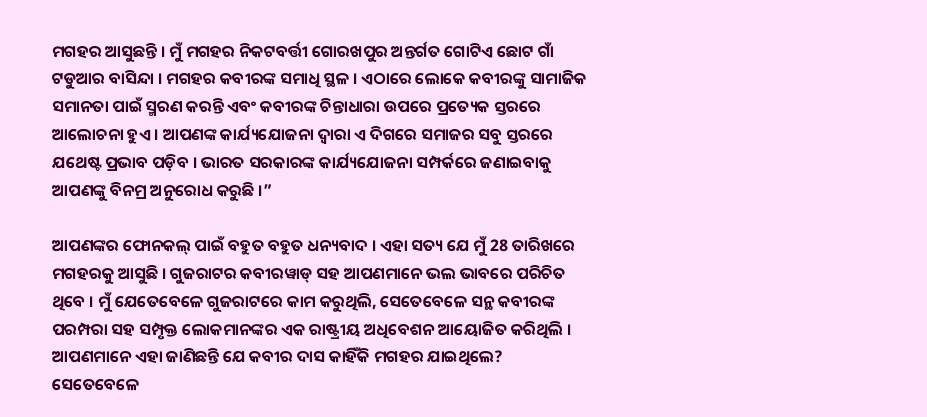ମଗହର ଆସୁଛନ୍ତି । ମୁଁ ମଗହର ନିକଟବର୍ତ୍ତୀ ଗୋରଖପୁର ଅନ୍ତର୍ଗତ ଗୋଟିଏ ଛୋଟ ଗାଁ ଟଡୁଆର ବାସିନ୍ଦା । ମଗହର କବୀରଙ୍କ ସମାଧି ସ୍ଥଳ । ଏଠାରେ ଲୋକେ କବୀରଙ୍କୁ ସାମାଜିକ ସମାନତା ପାଇଁ ସ୍ମରଣ କରନ୍ତି ଏବଂ କବୀରଙ୍କ ଚିନ୍ତାଧାରା ଉପରେ ପ୍ରତ୍ୟେକ ସ୍ତରରେ ଆଲୋଚନା ହୁଏ । ଆପଣଙ୍କ କାର୍ଯ୍ୟଯୋଜନା ଦ୍ୱାରା ଏ ଦିଗରେ ସମାଜର ସବୁ ସ୍ତରରେ ଯଥେଷ୍ଟ ପ୍ରଭାବ ପଡ଼ିବ । ଭାରତ ସରକାରଙ୍କ କାର୍ଯ୍ୟଯୋଜନା ସମ୍ପର୍କରେ ଜଣାଇବାକୁ ଆପଣଙ୍କୁ ବିନମ୍ର ଅନୁରୋଧ କରୁଛି ।”

ଆପଣଙ୍କର ଫୋନକଲ୍ ପାଇଁ ବହୁତ ବହୁତ ଧନ୍ୟବାଦ । ଏହା ସତ୍ୟ ଯେ ମୁଁ 28 ତାରିଖରେ ମଗହରକୁ ଆସୁଛି । ଗୁଜରାଟର କବୀରୱାଡ୍ ସହ ଆପଣମାନେ ଭଲ ଭାବରେ ପରିଚିତ ଥିବେ । ମୁଁ ଯେତେବେଳେ ଗୁଜରାଟରେ କାମ କରୁଥିଲି, ସେତେବେଳେ ସନ୍ଥ କବୀରଙ୍କ ପରମ୍ପରା ସହ ସମ୍ପୃକ୍ତ ଲୋକମାନଙ୍କର ଏକ ରାଷ୍ଟ୍ରୀୟ ଅଧିବେଶନ ଆୟୋଜିତ କରିଥିଲି । ଆପଣମାନେ ଏହା ଜାଣିଛନ୍ତି ଯେ କବୀର ଦାସ କାହିଁକି ମଗହର ଯାଇଥିଲେ? ସେତେବେଳେ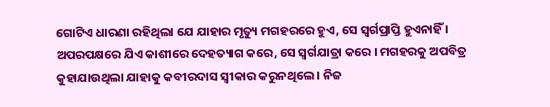ଗୋଟିଏ ଧାରଣା ରହିଥିଲା ଯେ ଯାହାର ମୃତ୍ୟୁ ମଗହରରେ ହୁଏ, ସେ ସ୍ୱର୍ଗପ୍ରାପ୍ତି ହୁଏନାହିଁ । ଅପରପକ୍ଷରେ ଯିଏ କାଶୀରେ ଦେହତ୍ୟାଗ କରେ, ସେ ସ୍ୱର୍ଗଯାତ୍ରା କରେ । ମଗହରକୁ ଅପବିତ୍ର କୁହାଯାଉଥିଲା ଯାହାକୁ କବୀରଦାସ ସ୍ୱୀକାର କରୁନଥିଲେ । ନିଜ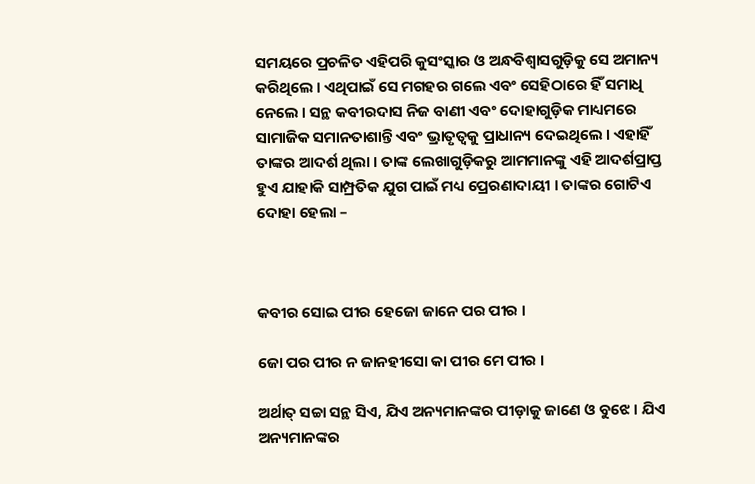ସମୟରେ ପ୍ରଚଳିତ ଏହିପରି କୁସଂସ୍କାର ଓ ଅନ୍ଧବିଶ୍ୱାସଗୁଡ଼ିକୁ ସେ ଅମାନ୍ୟ କରିଥିଲେ । ଏଥିପାଇଁ ସେ ମଗହର ଗଲେ ଏବଂ ସେହିଠାରେ ହିଁ ସମାଧି ନେଲେ । ସନ୍ଥ କବୀରଦାସ ନିଜ ବାଣୀ ଏବଂ ଦୋହାଗୁଡ଼ିକ ମାଧ୍ୟମରେ ସାମାଜିକ ସମାନତାଶାନ୍ତି ଏବଂ ଭ୍ରାତୃତ୍ୱକୁ ପ୍ରାଧାନ୍ୟ ଦେଇଥିଲେ । ଏହାହିଁ ତାଙ୍କର ଆଦର୍ଶ ଥିଲା । ତାଙ୍କ ଲେଖାଗୁଡ଼ିକରୁ ଆମମାନଙ୍କୁ ଏହି ଆଦର୍ଶପ୍ରାପ୍ତ ହୁଏ ଯାହାକି ସାମ୍ପ୍ରତିକ ଯୁଗ ପାଇଁ ମଧ୍ୟ ପ୍ରେରଣାଦାୟୀ । ତାଙ୍କର ଗୋଟିଏ ଦୋହା ହେଲା –



କବୀର ସୋଇ ପୀର ହେଜୋ ଜାନେ ପର ପୀର ।

ଜୋ ପର ପୀର ନ ଜାନହୀସୋ କା ପୀର ମେ ପୀର ।

ଅର୍ଥାତ୍ ସଚ୍ଚା ସନ୍ଥ ସିଏ, ଯିଏ ଅନ୍ୟମାନଙ୍କର ପୀଡ଼ାକୁ ଜାଣେ ଓ ବୁଝେ । ଯିଏ ଅନ୍ୟମାନଙ୍କର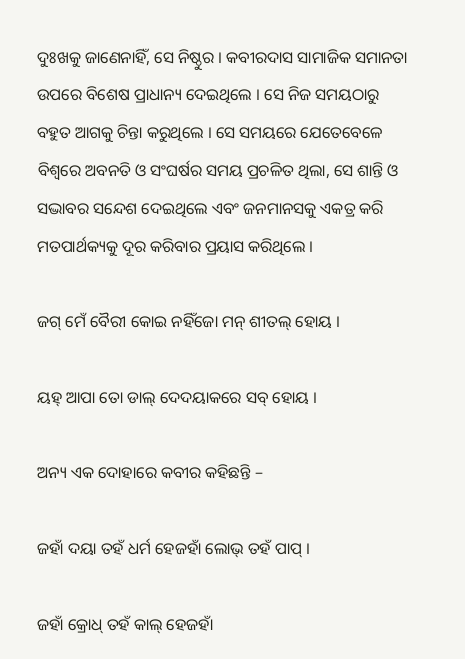ଦୁଃଖକୁ ଜାଣେନାହିଁ, ସେ ନିଷ୍ଠୁର । କବୀରଦାସ ସାମାଜିକ ସମାନତା ଉପରେ ବିଶେଷ ପ୍ରାଧାନ୍ୟ ଦେଇଥିଲେ । ସେ ନିଜ ସମୟଠାରୁ ବହୁତ ଆଗକୁ ଚିନ୍ତା କରୁଥିଲେ । ସେ ସମୟରେ ଯେତେବେଳେ ବିଶ୍ୱରେ ଅବନତି ଓ ସଂଘର୍ଷର ସମୟ ପ୍ରଚଳିତ ଥିଲା, ସେ ଶାନ୍ତି ଓ ସଦ୍ଭାବର ସନ୍ଦେଶ ଦେଇଥିଲେ ଏବଂ ଜନମାନସକୁ ଏକତ୍ର କରି ମତପାର୍ଥକ୍ୟକୁ ଦୂର କରିବାର ପ୍ରୟାସ କରିଥିଲେ ।

ଜଗ୍ ମେଁ ବୈରୀ କୋଇ ନହିଁଜୋ ମନ୍ ଶୀତଲ୍ ହୋୟ ।

ୟହ୍ ଆପା ତୋ ଡାଲ୍ ଦେଦୟାକରେ ସବ୍ ହୋୟ ।

ଅନ୍ୟ ଏକ ଦୋହାରେ କବୀର କହିଛନ୍ତି –

ଜହାଁ ଦୟା ତହଁ ଧର୍ମ ହେଜହାଁ ଲୋଭ୍ ତହଁ ପାପ୍ ।

ଜହାଁ କ୍ରୋଧ୍ ତହଁ କାଲ୍ ହେଜହାଁ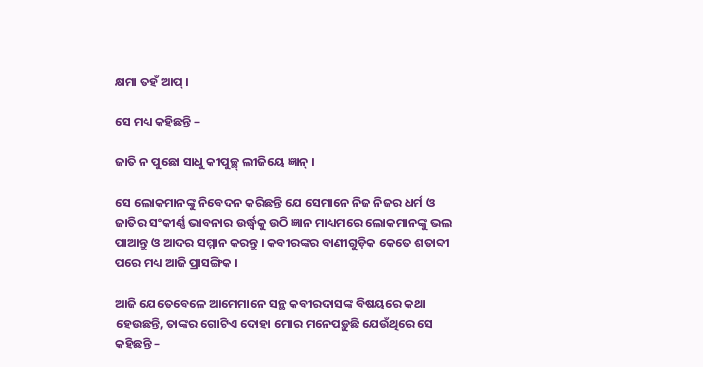କ୍ଷମା ତହଁ ଆପ୍ ।

ସେ ମଧ୍ୟ କହିଛନ୍ତି –

ଜାତି ନ ପୁଛୋ ସାଧୁ କୀପୁଚ୍ଛ୍ ଲୀଜିୟେ ଜ୍ଞାନ୍ ।

ସେ ଲୋକମାନଙ୍କୁ ନିବେଦନ କରିଛନ୍ତି ଯେ ସେମାନେ ନିଜ ନିଜର ଧର୍ମ ଓ ଜାତିର ସଂକୀର୍ଣ୍ଣ ଭାବନାର ଉର୍ଦ୍ଧ୍ଵକୁ ଉଠି ଜ୍ଞାନ ମାଧ୍ୟମରେ ଲୋକମାନଙ୍କୁ ଭଲ ପାଆନ୍ତୁ ଓ ଆଦର ସମ୍ମାନ କରନ୍ତୁ । କବୀରଙ୍କର ବାଣୀଗୁଡ଼ିକ କେତେ ଶତାବ୍ଦୀ ପରେ ମଧ୍ୟ ଆଜି ପ୍ରାସଙ୍ଗିକ ।

ଆଜି ଯେତେବେଳେ ଆମେମାନେ ସନ୍ଥ କବୀରଦାସଙ୍କ ବିଷୟରେ କଥା ହେଉଛନ୍ତି, ତାଙ୍କର ଗୋଟିଏ ଦୋହା ମୋର ମନେପଡ଼ୁଛି ଯେଉଁଥିରେ ସେ କହିଛନ୍ତି –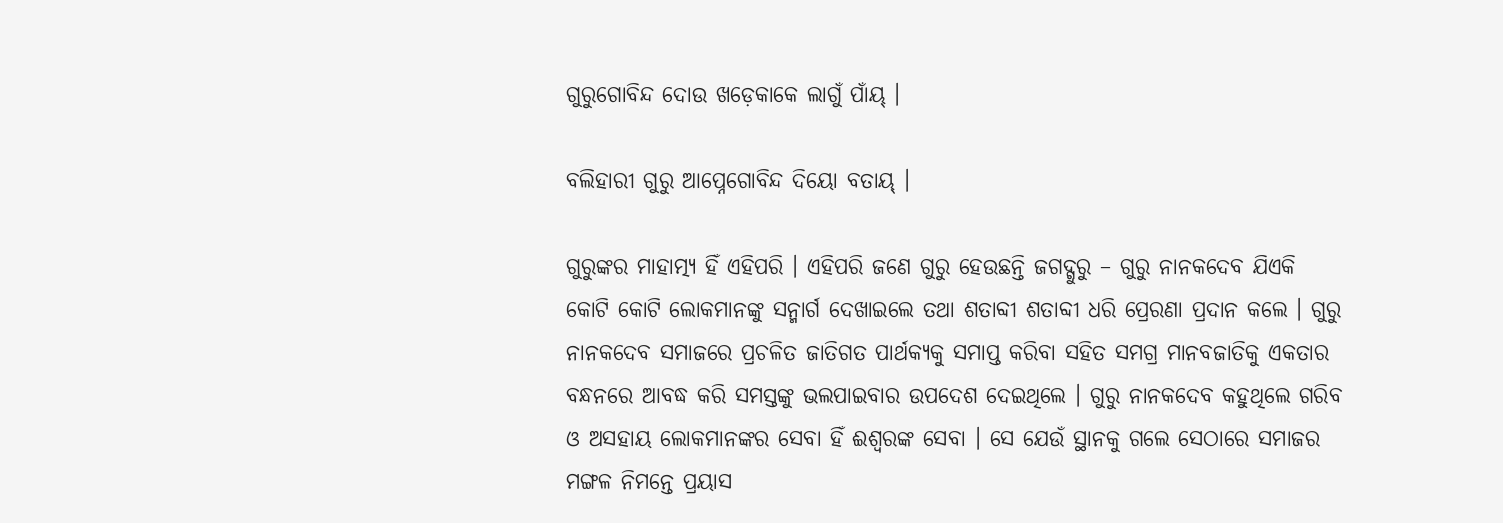ଗୁରୁଗୋବିନ୍ଦ ଦୋଉ ଖଡ଼େକାକେ ଲାଗୁଁ ପାଁୟ୍ ।

ବଲିହାରୀ ଗୁରୁ ଆପ୍ନେଗୋବିନ୍ଦ ଦିୟୋ ବତାୟ୍ ।

ଗୁରୁଙ୍କର ମାହାତ୍ମ୍ୟ ହିଁ ଏହିପରି । ଏହିପରି ଜଣେ ଗୁରୁ ହେଉଛନ୍ତି ଜଗଦ୍ଗୁରୁ – ଗୁରୁ ନାନକଦେବ ଯିଏକି କୋଟି କୋଟି ଲୋକମାନଙ୍କୁ ସନ୍ମାର୍ଗ ଦେଖାଇଲେ ତଥା ଶତାବ୍ଦୀ ଶତାବ୍ଦୀ ଧରି ପ୍ରେରଣା ପ୍ରଦାନ କଲେ । ଗୁରୁ ନାନକଦେବ ସମାଜରେ ପ୍ରଚଳିତ ଜାତିଗତ ପାର୍ଥକ୍ୟକୁ ସମାପ୍ତ କରିବା ସହିତ ସମଗ୍ର ମାନବଜାତିକୁ ଏକତାର ବନ୍ଧନରେ ଆବଦ୍ଧ କରି ସମସ୍ତଙ୍କୁ ଭଲପାଇବାର ଉପଦେଶ ଦେଇଥିଲେ । ଗୁରୁ ନାନକଦେବ କହୁଥିଲେ ଗରିବ ଓ ଅସହାୟ ଲୋକମାନଙ୍କର ସେବା ହିଁ ଈଶ୍ୱରଙ୍କ ସେବା । ସେ ଯେଉଁ ସ୍ଥାନକୁ ଗଲେ ସେଠାରେ ସମାଜର ମଙ୍ଗଳ ନିମନ୍ତେ ପ୍ରୟାସ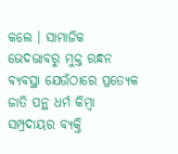କଲେ । ସାମାଜିକ ଭେଦଭାବରୁ ମୁକ୍ତ ରନ୍ଧନ ବ୍ୟବସ୍ଥା ଯେଉଁଠାରେ ପ୍ରତ୍ୟେକ ଜାତି ପନ୍ଥ ଧର୍ମ କିମ୍ବା ସମ୍ପ୍ରଦାୟର ବ୍ୟକ୍ତି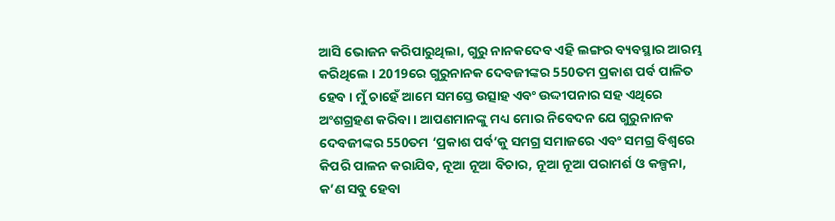ଆସି ଭୋଜନ କରିପାରୁଥିଲା, ଗୁରୁ ନାନକଦେବ ଏହି ଲଙ୍ଗର ବ୍ୟବସ୍ଥାର ଆରମ୍ଭ କରିଥିଲେ । 2019ରେ ଗୁରୁନାନକ ଦେବଜୀଙ୍କର 550ତମ ପ୍ରକାଶ ପର୍ବ ପାଳିତ ହେବ । ମୁଁ ଚାହେଁ ଆମେ ସମସ୍ତେ ଉତ୍ସାହ ଏବଂ ଉଦ୍ଦୀପନାର ସହ ଏଥିରେ ଅଂଶଗ୍ରହଣ କରିବା । ଆପଣମାନଙ୍କୁ ମଧ୍ୟ ମୋର ନିବେଦନ ଯେ ଗୁରୁନାନକ ଦେବଜୀଙ୍କର 550ତମ ‘ପ୍ରକାଶ ପର୍ବ’କୁ ସମଗ୍ର ସମାଜରେ ଏବଂ ସମଗ୍ର ବିଶ୍ୱରେ କିପରି ପାଳନ କରାଯିବ, ନୂଆ ନୂଆ ବିଚାର, ନୂଆ ନୂଆ ପରାମର୍ଶ ଓ କଳ୍ପନା, କ’ଣ ସବୁ ହେବା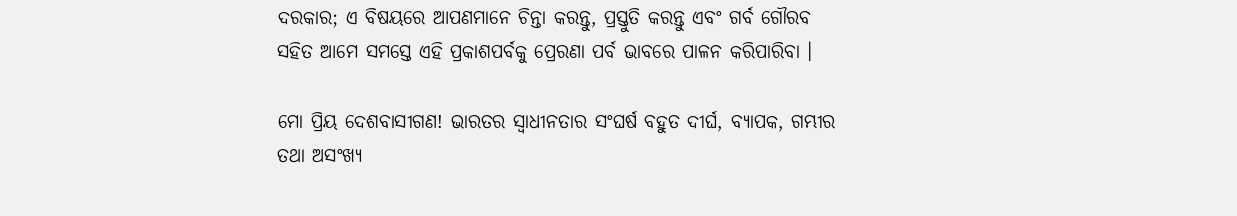ଦରକାର; ଏ ବିଷୟରେ ଆପଣମାନେ ଚିନ୍ତା କରନ୍ତୁ, ପ୍ରସ୍ତୁତି କରନ୍ତୁ ଏବଂ ଗର୍ବ ଗୌରବ ସହିତ ଆମେ ସମସ୍ତେ ଏହି ପ୍ରକାଶପର୍ବକୁ ପ୍ରେରଣା ପର୍ବ ଭାବରେ ପାଳନ କରିପାରିବା ।

ମୋ ପ୍ରିୟ ଦେଶବାସୀଗଣ! ଭାରତର ସ୍ୱାଧୀନତାର ସଂଘର୍ଷ ବହୁତ ଦୀର୍ଘ, ବ୍ୟାପକ, ଗମ୍ଭୀର ତଥା ଅସଂଖ୍ୟ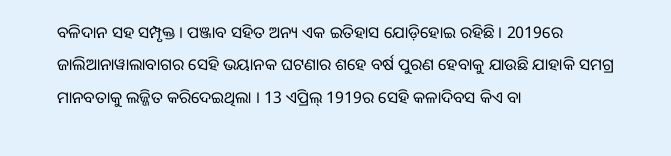ବଳିଦାନ ସହ ସମ୍ପୃକ୍ତ । ପଞ୍ଜାବ ସହିତ ଅନ୍ୟ ଏକ ଇତିହାସ ଯୋଡ଼ିହୋଇ ରହିଛି । 2019ରେ ଜାଲିଆନାୱାଲାବାଗର ସେହି ଭୟାନକ ଘଟଣାର ଶହେ ବର୍ଷ ପୁରଣ ହେବାକୁ ଯାଉଛି ଯାହାକି ସମଗ୍ର ମାନବତାକୁ ଲଜ୍ଜିତ କରିଦେଇଥିଲା । 13 ଏପ୍ରିଲ୍ 1919ର ସେହି କଳାଦିବସ କିଏ ବା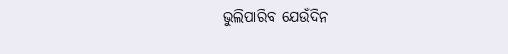ଭୁଲିପାରିବ ଯେଉଁଦିନ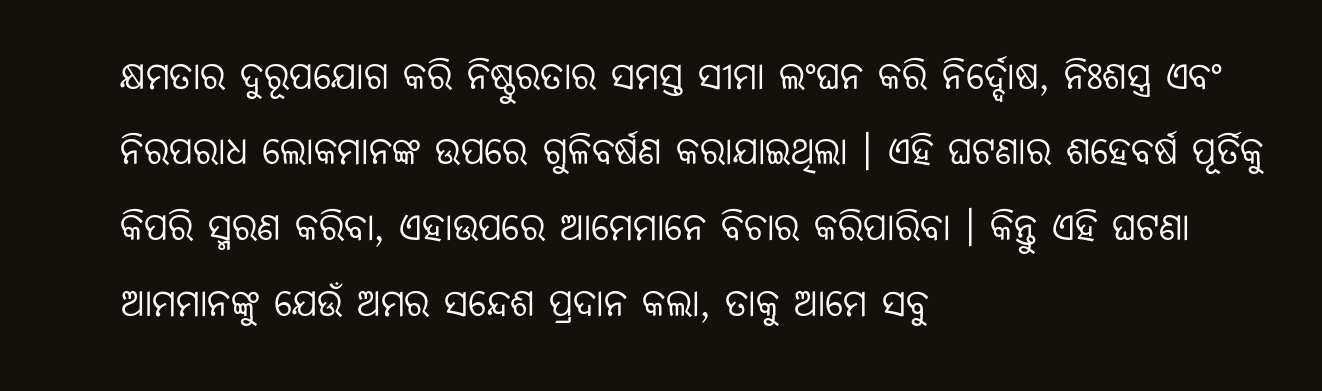କ୍ଷମତାର ଦୁରୂପଯୋଗ କରି ନିଷ୍ଠୁରତାର ସମସ୍ତ ସୀମା ଲଂଘନ କରି ନିର୍ଦ୍ଦୋଷ, ନିଃଶସ୍ତ୍ର ଏବଂ ନିରପରାଧ ଲୋକମାନଙ୍କ ଉପରେ ଗୁଳିବର୍ଷଣ କରାଯାଇଥିଲା । ଏହି ଘଟଣାର ଶହେବର୍ଷ ପୂର୍ତିକୁ କିପରି ସ୍ମରଣ କରିବା, ଏହାଉପରେ ଆମେମାନେ ବିଚାର କରିପାରିବା । କିନ୍ତୁ ଏହି ଘଟଣା ଆମମାନଙ୍କୁ ଯେଉଁ ଅମର ସନ୍ଦେଶ ପ୍ରଦାନ କଲା, ତାକୁ ଆମେ ସବୁ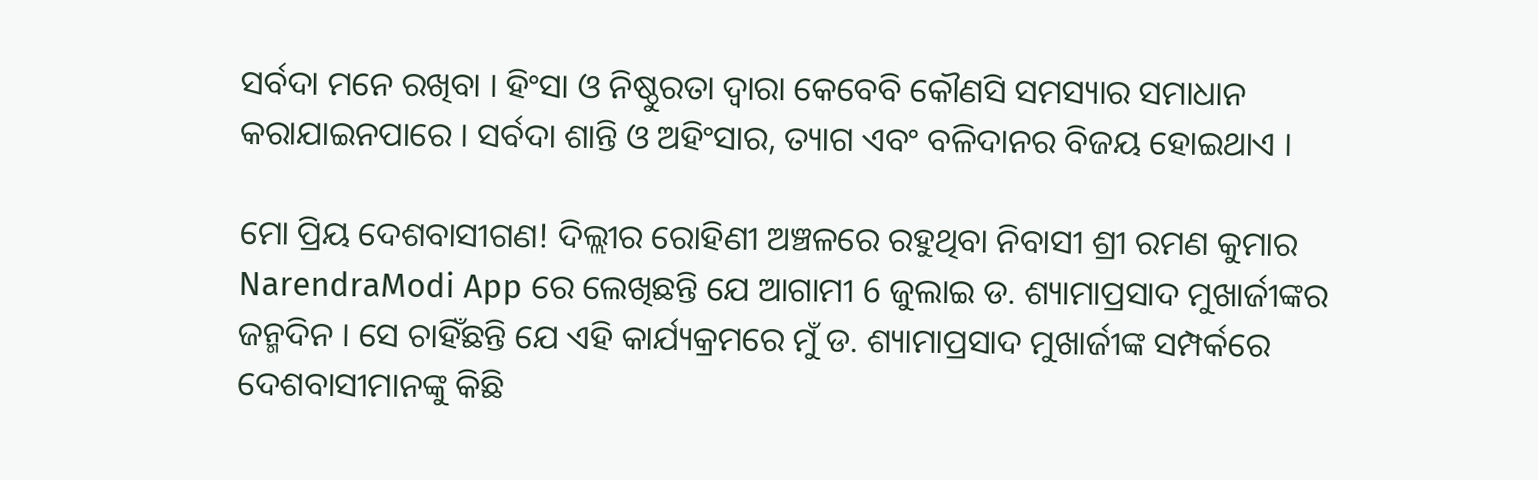ସର୍ବଦା ମନେ ରଖିବା । ହିଂସା ଓ ନିଷ୍ଠୁରତା ଦ୍ୱାରା କେବେବି କୌଣସି ସମସ୍ୟାର ସମାଧାନ କରାଯାଇନପାରେ । ସର୍ବଦା ଶାନ୍ତି ଓ ଅହିଂସାର, ତ୍ୟାଗ ଏବଂ ବଳିଦାନର ବିଜୟ ହୋଇଥାଏ ।

ମୋ ପ୍ରିୟ ଦେଶବାସୀଗଣ! ଦିଲ୍ଲୀର ରୋହିଣୀ ଅଞ୍ଚଳରେ ରହୁଥିବା ନିବାସୀ ଶ୍ରୀ ରମଣ କୁମାର NarendraModi App ରେ ଲେଖିଛନ୍ତି ଯେ ଆଗାମୀ 6 ଜୁଲାଇ ଡ. ଶ୍ୟାମାପ୍ରସାଦ ମୁଖାର୍ଜୀଙ୍କର ଜନ୍ମଦିନ । ସେ ଚାହିଁଛନ୍ତି ଯେ ଏହି କାର୍ଯ୍ୟକ୍ରମରେ ମୁଁ ଡ. ଶ୍ୟାମାପ୍ରସାଦ ମୁଖାର୍ଜୀଙ୍କ ସମ୍ପର୍କରେ ଦେଶବାସୀମାନଙ୍କୁ କିଛି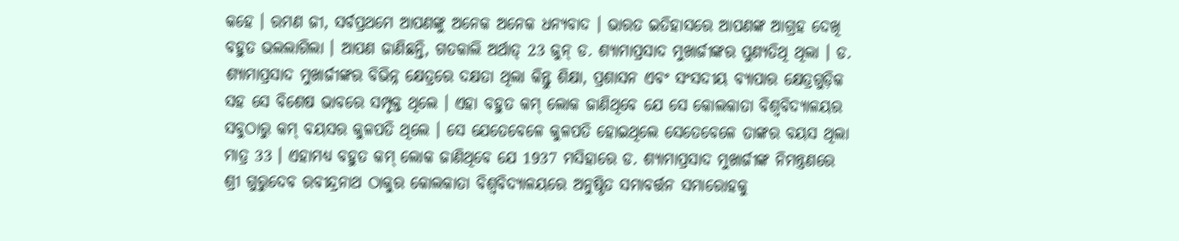କହେ । ରମଣ ଜୀ, ସର୍ବପ୍ରଥମେ ଆପଣଙ୍କୁ ଅନେକ ଅନେକ ଧନ୍ୟବାଦ । ଭାରତ ଇତିହାସରେ ଆପଣଙ୍କ ଆଗ୍ରହ ଦେଖି ବହୁତ ଭଲଲାଗିଲା । ଆପଣ ଜାଣିଛନ୍ତି, ଗତକାଲି ଅର୍ଥାତ୍ 23 ଜୁନ୍ ଡ. ଶ୍ୟାମାପ୍ରସାଦ ମୁଖାର୍ଜୀଙ୍କର ପୁଣ୍ୟତିଥି ଥିଲା । ଡ. ଶ୍ୟାମାପ୍ରସାଦ ମୁଖାର୍ଜୀଙ୍କର ବିଭିନ୍ନ କ୍ଷେତ୍ରରେ ଦକ୍ଷତା ଥିଲା କିନ୍ତୁ ଶିକ୍ଷା, ପ୍ରଶାସନ ଏବଂ ସଂସଦୀୟ ବ୍ୟାପାର କ୍ଷେତ୍ରଗୁଡ଼ିକ ସହ ସେ ବିଶେଷ ଭାବରେ ସମ୍ପୃକ୍ତ ଥିଲେ । ଏହା ବହୁତ କମ୍ ଲୋକ ଜାଣିଥିବେ ଯେ ସେ କୋଲକାତା ବିଶ୍ୱବିଦ୍ୟାଳୟର ସବୁଠାରୁ କମ୍ ବୟସର କୁଳପତି ଥିଲେ । ସେ ଯେତେବେଳେ କୁଳପତି ହୋଇଥିଲେ ସେତେବେଳେ ତାଙ୍କର ବୟସ ଥିଲା ମାତ୍ର 33 । ଏହାମଧ୍ୟ ବହୁତ କମ୍ ଲୋକ ଜାଣିଥିବେ ଯେ 1937 ମସିହାରେ ଡ. ଶ୍ୟାମାପ୍ରସାଦ ମୁଖାର୍ଜୀଙ୍କ ନିମନ୍ତ୍ରଣରେ ଶ୍ରୀ ଗୁରୁଦେବ ରବୀନ୍ଦ୍ରନାଥ ଠାକୁର କୋଲକାତା ବିଶ୍ୱବିଦ୍ୟାଳୟରେ ଅନୁଷ୍ଠିତ ସମାବର୍ତ୍ତନ ସମାରୋହକୁ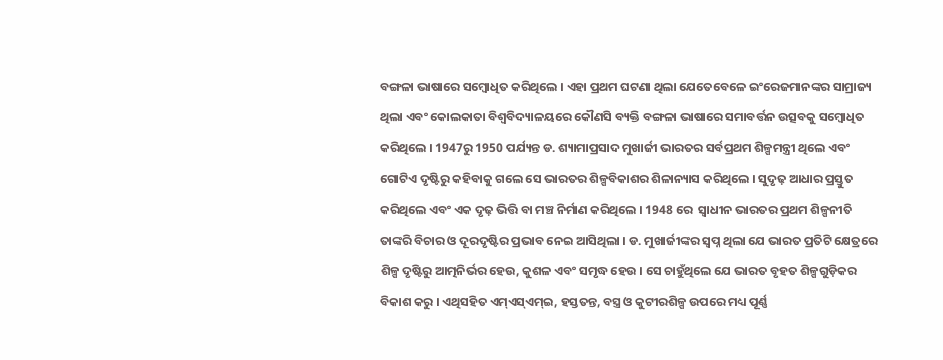ବଙ୍ଗଳା ଭାଷାରେ ସମ୍ବୋଧିତ କରିଥିଲେ । ଏହା ପ୍ରଥମ ଘଟଣା ଥିଲା ଯେତେବେଳେ ଇଂରେଜମାନଙ୍କର ସାମ୍ରାଜ୍ୟ ଥିଲା ଏବଂ କୋଲକାତା ବିଶ୍ୱବିଦ୍ୟାଳୟରେ କୌଣସି ବ୍ୟକ୍ତି ବଙ୍ଗଳା ଭାଷାରେ ସମାବର୍ତ୍ତନ ଉତ୍ସବକୁ ସମ୍ବୋଧିତ କରିଥିଲେ । 1947ରୁ 1950 ପର୍ଯ୍ୟନ୍ତ ଡ. ଶ୍ୟାମାପ୍ରସାଦ ମୁଖାର୍ଜୀ ଭାରତର ସର୍ବପ୍ରଥମ ଶିଳ୍ପମନ୍ତ୍ରୀ ଥିଲେ ଏବଂ ଗୋଟିଏ ଦୃଷ୍ଟିରୁ କହିବାକୁ ଗଲେ ସେ ଭାରତର ଶିଳ୍ପବିକାଶର ଶିଳାନ୍ୟାସ କରିଥିଲେ । ସୁଦୃଢ଼ ଆଧାର ପ୍ରସ୍ତୁତ କରିଥିଲେ ଏବଂ ଏକ ଦୃଢ଼ ଭିତ୍ତି ବା ମଞ୍ଚ ନିର୍ମାଣ କରିଥିଲେ । 1948 ରେ  ସ୍ୱାଧୀନ ଭାରତର ପ୍ରଥମ ଶିଳ୍ପନୀତି ତାଙ୍କରି ବିଚାର ଓ ଦୂରଦୃଷ୍ଟିର ପ୍ରଭାବ ନେଇ ଆସିଥିଲା । ଡ. ମୁଖାର୍ଜୀଙ୍କର ସ୍ୱପ୍ନ ଥିଲା ଯେ ଭାରତ ପ୍ରତିଟି କ୍ଷେତ୍ରରେ ଶିଳ୍ପ ଦୃଷ୍ଟିରୁ ଆତ୍ମନିର୍ଭର ହେଉ, କୁଶଳ ଏବଂ ସମୃଦ୍ଧ ହେଉ । ସେ ଚାହୁଁଥିଲେ ଯେ ଭାରତ ବୃହତ ଶିଳ୍ପଗୁଡ଼ିକର ବିକାଶ କରୁ । ଏଥିସହିତ ଏମ୍ଏସ୍ଏମ୍ଇ, ହସ୍ତତନ୍ତ, ବସ୍ତ୍ର ଓ କୁଟୀରଶିଳ୍ପ ଉପରେ ମଧ୍ୟ ପୂର୍ଣ୍ଣ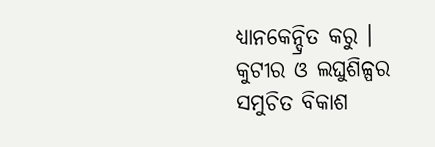ଧ୍ୟାନକେନ୍ଦ୍ରିତ କରୁ । କୁଟୀର ଓ ଲଘୁଶିଳ୍ପର ସମୁଚିତ ବିକାଶ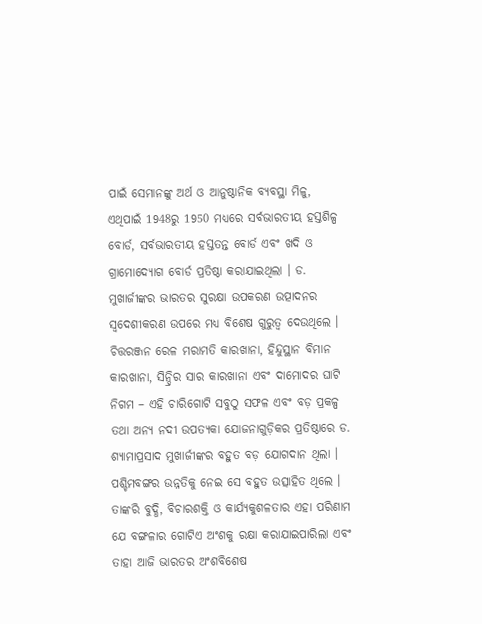ପାଇଁ ସେମାନଙ୍କୁ ଅର୍ଥ ଓ ଆନୁଷ୍ଠାନିକ ବ୍ୟବସ୍ଥା ମିଳୁ, ଏଥିପାଇଁ 1948ରୁ 1950 ମଧ୍ୟରେ ସର୍ବଭାରତୀୟ ହସ୍ତଶିଳ୍ପ ବୋର୍ଡ, ସର୍ବଭାରତୀୟ ହସ୍ତତନ୍ତ ବୋର୍ଡ ଏବଂ ଖଦି ଓ ଗ୍ରାମୋଦ୍ୟୋଗ ବୋର୍ଡ ପ୍ରତିଷ୍ଠା କରାଯାଇଥିଲା । ଡ. ମୁଖାର୍ଜୀଙ୍କର ଭାରତର ସୁରକ୍ଷା ଉପକରଣ ଉତ୍ପାଦନର ସ୍ୱଦେଶୀକରଣ ଉପରେ ମଧ୍ୟ ବିଶେଷ ଗୁରୁତ୍ୱ ଦେଉଥିଲେ । ଚିତ୍ତରଞ୍ଜନ ରେଳ ମରାମତି କାରଖାନା, ହିନ୍ଦୁସ୍ଥାନ ବିମାନ କାରଖାନା, ସିନ୍ଦ୍ରିର ସାର କାରଖାନା ଏବଂ ଦାମୋଦର ଘାଟି ନିଗମ – ଏହି ଚାରିଗୋଟି ସବୁଠୁ ସଫଳ ଏବଂ ବଡ଼ ପ୍ରକଳ୍ପ ତଥା ଅନ୍ୟ ନଦୀ ଉପତ୍ୟକା ଯୋଜନାଗୁଡ଼ିକର ପ୍ରତିଷ୍ଠାରେ ଡ. ଶ୍ୟାମାପ୍ରସାଦ ମୁଖାର୍ଜୀଙ୍କର ବହୁତ ବଡ଼ ଯୋଗଦାନ ଥିଲା । ପଶ୍ଚିମବଙ୍ଗର ଉନ୍ନତିକୁ ନେଇ ସେ ବହୁତ ଉତ୍ସାହିତ ଥିଲେ । ତାଙ୍କରି ବୁଦ୍ଧି, ବିଚାରଶକ୍ତି ଓ କାର୍ଯ୍ୟକୁଶଳତାର ଏହା ପରିଣାମ ଯେ ବଙ୍ଗଳାର ଗୋଟିଏ ଅଂଶକୁ ରକ୍ଷା କରାଯାଇପାରିଲା ଏବଂ ତାହା ଆଜି ଭାରତର ଅଂଶବିଶେଷ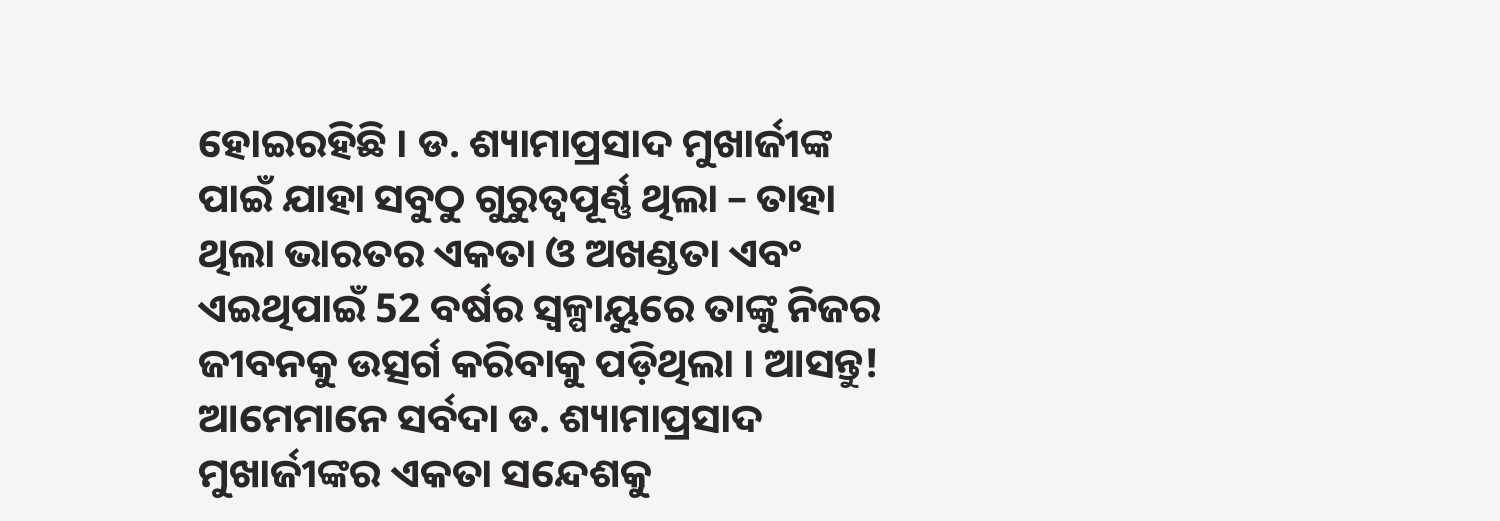ହୋଇରହିଛି । ଡ. ଶ୍ୟାମାପ୍ରସାଦ ମୁଖାର୍ଜୀଙ୍କ ପାଇଁ ଯାହା ସବୁଠୁ ଗୁରୁତ୍ୱପୂର୍ଣ୍ଣ ଥିଲା – ତାହା ଥିଲା ଭାରତର ଏକତା ଓ ଅଖଣ୍ଡତା ଏବଂ ଏଇଥିପାଇଁ 52 ବର୍ଷର ସ୍ୱଳ୍ପାୟୁରେ ତାଙ୍କୁ ନିଜର ଜୀବନକୁ ଉତ୍ସର୍ଗ କରିବାକୁ ପଡ଼ିଥିଲା । ଆସନ୍ତୁ! ଆମେମାନେ ସର୍ବଦା ଡ. ଶ୍ୟାମାପ୍ରସାଦ ମୁଖାର୍ଜୀଙ୍କର ଏକତା ସନ୍ଦେଶକୁ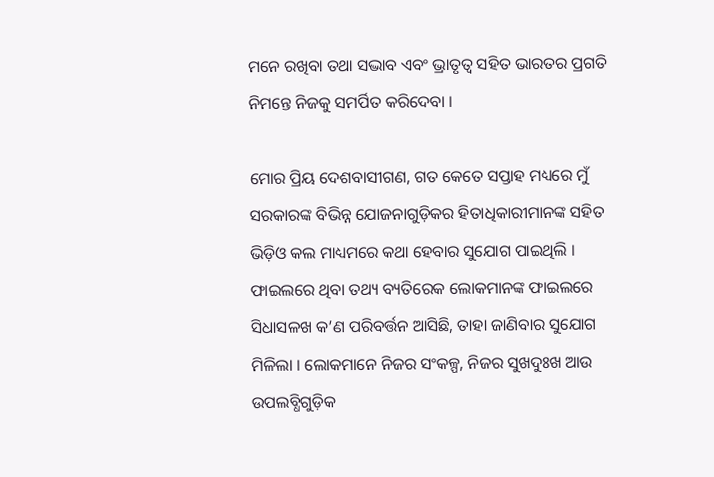ମନେ ରଖିବା ତଥା ସଦ୍ଭାବ ଏବଂ ଭ୍ରାତୃତ୍ୱ ସହିତ ଭାରତର ପ୍ରଗତି ନିମନ୍ତେ ନିଜକୁ ସମର୍ପିତ କରିଦେବା ।

ମୋର ପ୍ରିୟ ଦେଶବାସୀଗଣ, ଗତ କେତେ ସପ୍ତାହ ମଧ୍ୟରେ ମୁଁ ସରକାରଙ୍କ ବିଭିନ୍ନ ଯୋଜନାଗୁଡ଼ିକର ହିତାଧିକାରୀମାନଙ୍କ ସହିତ ଭିଡ଼ିଓ କଲ ମାଧ୍ୟମରେ କଥା ହେବାର ସୁଯୋଗ ପାଇଥିଲି । ଫାଇଲରେ ଥିବା ତଥ୍ୟ ବ୍ୟତିରେକ ଲୋକମାନଙ୍କ ଫାଇଲରେ ସିଧାସଳଖ କ’ଣ ପରିବର୍ତ୍ତନ ଆସିଛି, ତାହା ଜାଣିବାର ସୁଯୋଗ ମିଳିଲା । ଲୋକମାନେ ନିଜର ସଂକଳ୍ପ, ନିଜର ସୁଖଦୁଃଖ ଆଉ ଉପଲବ୍ଧିଗୁଡ଼ିକ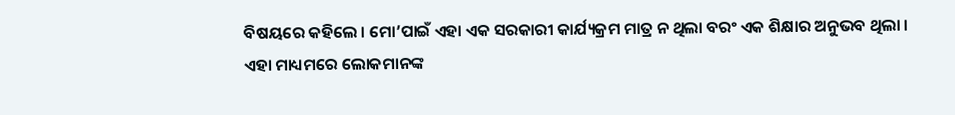ବିଷୟରେ କହିଲେ । ମୋ’ପାଇଁ ଏହା ଏକ ସରକାରୀ କାର୍ଯ୍ୟକ୍ରମ ମାତ୍ର ନ ଥିଲା ବରଂ ଏକ ଶିକ୍ଷାର ଅନୁଭବ ଥିଲା । ଏହା ମାଧ୍ୟମରେ ଲୋକମାନଙ୍କ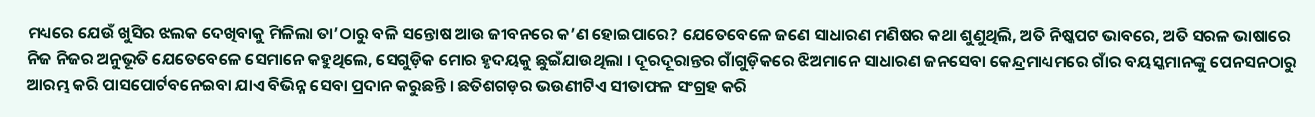ମଧ୍ୟରେ ଯେଉଁ ଖୁସିର ଝଲକ ଦେଖିବାକୁ ମିଳିଲା ତା’ଠାରୁ ବଳି ସନ୍ତୋଷ ଆଉ ଜୀବନରେ କ’ଣ ହୋଇପାରେ? ଯେତେବେଳେ ଜଣେ ସାଧାରଣ ମଣିଷର କଥା ଶୁଣୁଥିଲି, ଅତି ନିଷ୍କପଟ ଭାବରେ, ଅତି ସରଳ ଭାଷାରେ ନିଜ ନିଜର ଅନୁଭୂତି ଯେତେବେଳେ ସେମାନେ କହୁଥିଲେ, ସେଗୁଡ଼ିକ ମୋର ହୃଦୟକୁ ଛୁଇଁଯାଉଥିଲା । ଦୂରଦୂରାନ୍ତର ଗାଁଗୁଡ଼ିକରେ ଝିଅମାନେ ସାଧାରଣ ଜନସେବା କେନ୍ଦ୍ରମାଧ୍ୟମରେ ଗାଁର ବୟସ୍କମାନଙ୍କୁ ପେନସନଠାରୁ ଆରମ୍ଭ କରି ପାସପୋର୍ଟବନେଇବା ଯାଏ ବିଭିନ୍ନ ସେବା ପ୍ରଦାନ କରୁଛନ୍ତି । ଛତିଶଗଡ଼ର ଭଉଣୀଟିଏ ସୀତାଫଳ ସଂଗ୍ରହ କରି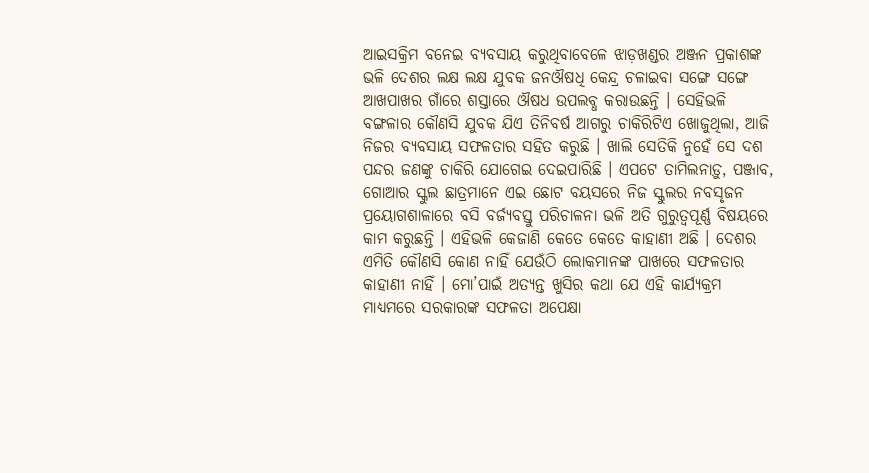ଆଇସକ୍ରିମ ବନେଇ ବ୍ୟବସାୟ କରୁଥିବାବେଳେ ଝାଡ଼ଖଣ୍ଡର ଅଞ୍ଜନ ପ୍ରକାଶଙ୍କ ଭଳି ଦେଶର ଲକ୍ଷ ଲକ୍ଷ ଯୁବକ ଜନଔଷଧି କେନ୍ଦ୍ର ଚଳାଇବା ସଙ୍ଗେ ସଙ୍ଗେ ଆଖପାଖର ଗାଁରେ ଶସ୍ତାରେ ଔଷଧ ଉପଲବ୍ଧ କରାଉଛନ୍ତି । ସେହିଭଳି ବଙ୍ଗଳାର କୌଣସି ଯୁବକ ଯିଏ ତିନିବର୍ଷ ଆଗରୁ ଚାକିରିଟିଏ ଖୋଜୁଥିଲା, ଆଜି ନିଜର ବ୍ୟବସାୟ ସଫଳତାର ସହିତ କରୁଛି । ଖାଲି ସେତିକି ନୁହେଁ ସେ ଦଶ ପନ୍ଦର ଜଣଙ୍କୁ ଚାକିରି ଯୋଗେଇ ଦେଇପାରିଛି । ଏପଟେ ତାମିଲନାଡ଼ୁ, ପଞ୍ଜାବ, ଗୋଆର ସ୍କୁଲ ଛାତ୍ରମାନେ ଏଇ ଛୋଟ ବୟସରେ ନିଜ ସ୍କୁଲର ନବସୃଜନ ପ୍ରୟୋଗଶାଳାରେ ବସି ବର୍ଜ୍ୟବସ୍ତୁ ପରିଚାଳନା ଭଳି ଅତି ଗୁରୁତ୍ୱପୂର୍ଣ୍ଣ ବିଷୟରେ କାମ କରୁଛନ୍ତି । ଏହିଭଳି କେଜାଣି କେତେ କେତେ କାହାଣୀ ଅଛି । ଦେଶର ଏମିତି କୌଣସି କୋଣ ନାହିଁ ଯେଉଁଠି ଲୋକମାନଙ୍କ ପାଖରେ ସଫଳତାର କାହାଣୀ ନାହିଁ । ମୋ’ପାଇଁ ଅତ୍ୟନ୍ତ ଖୁସିର କଥା ଯେ ଏହି କାର୍ଯ୍ୟକ୍ରମ ମାଧ୍ୟମରେ ସରକାରଙ୍କ ସଫଳତା ଅପେକ୍ଷା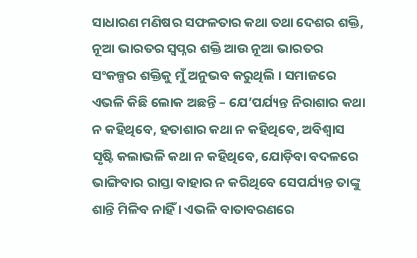ସାଧାରଣ ମଣିଷର ସଫଳତାର କଥା ତଥା ଦେଶର ଶକ୍ତି, ନୂଆ ଭାରତର ସ୍ୱପ୍ନର ଶକ୍ତି ଆଉ ନୂଆ ଭାରତର ସଂକଳ୍ପର ଶକ୍ତିକୁ ମୁଁ ଅନୁଭବ କରୁଥିଲି । ସମାଜରେ ଏଭଳି କିଛି ଲୋକ ଅଛନ୍ତି – ଯେ’ପର୍ଯ୍ୟନ୍ତ ନିରାଶାର କଥା ନ କହିଥିବେ, ହତାଶାର କଥା ନ କହିଥିବେ, ଅବିଶ୍ୱାସ ସୃଷ୍ଟି କଲାଭଳି କଥା ନ କହିଥିବେ, ଯୋଡ଼ିବା ବଦଳରେ ଭାଙ୍ଗିବାର ରାସ୍ତା ବାହାର ନ କରିଥିବେ ସେପର୍ଯ୍ୟନ୍ତ ତାଙ୍କୁ ଶାନ୍ତି ମିଳିବ ନାହିଁ । ଏଭଳି ବାତାବରଣରେ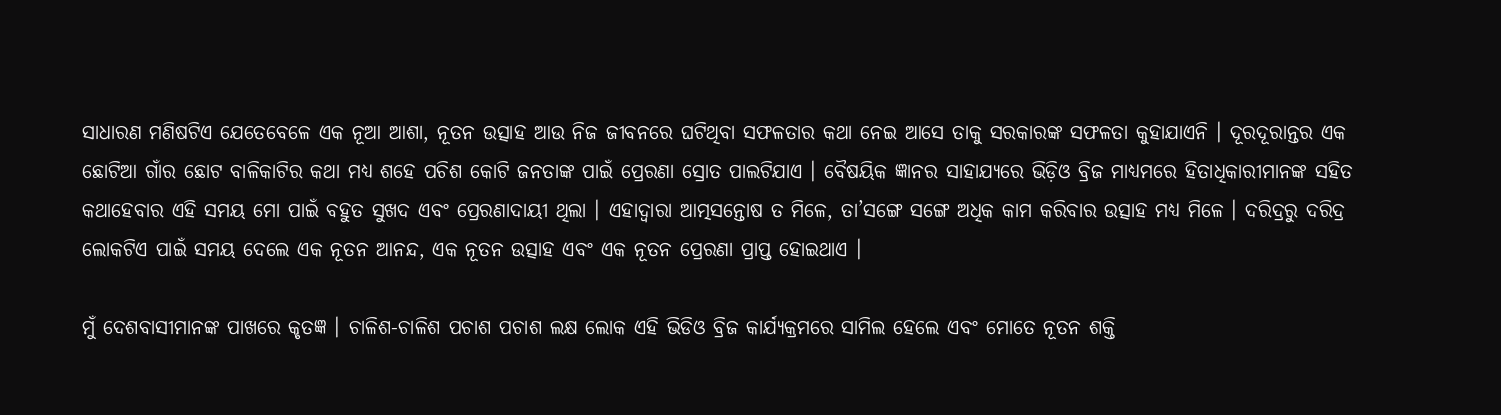ସାଧାରଣ ମଣିଷଟିଏ ଯେତେବେଳେ ଏକ ନୂଆ ଆଶା, ନୂତନ ଉତ୍ସାହ ଆଉ ନିଜ ଜୀବନରେ ଘଟିଥିବା ସଫଳତାର କଥା ନେଇ ଆସେ ତାକୁ ସରକାରଙ୍କ ସଫଳତା କୁହାଯାଏନି । ଦୂରଦୂରାନ୍ତର ଏକ ଛୋଟିଆ ଗାଁର ଛୋଟ ବାଳିକାଟିର କଥା ମଧ୍ୟ ଶହେ ପଚିଶ କୋଟି ଜନତାଙ୍କ ପାଇଁ ପ୍ରେରଣା ସ୍ରୋତ ପାଲଟିଯାଏ । ବୈଷୟିକ ଜ୍ଞାନର ସାହାଯ୍ୟରେ ଭିଡ଼ିଓ ବ୍ରିଜ ମାଧ୍ୟମରେ ହିତାଧିକାରୀମାନଙ୍କ ସହିତ କଥାହେବାର ଏହି ସମୟ ମୋ ପାଇଁ ବହୁତ ସୁଖଦ ଏବଂ ପ୍ରେରଣାଦାୟୀ ଥିଲା । ଏହାଦ୍ୱାରା ଆତ୍ମସନ୍ତୋଷ ତ ମିଳେ, ତା’ସଙ୍ଗେ ସଙ୍ଗେ ଅଧିକ କାମ କରିବାର ଉତ୍ସାହ ମଧ୍ୟ ମିଳେ । ଦରିଦ୍ରରୁ ଦରିଦ୍ର ଲୋକଟିଏ ପାଇଁ ସମୟ ଦେଲେ ଏକ ନୂତନ ଆନନ୍ଦ, ଏକ ନୂତନ ଉତ୍ସାହ ଏବଂ ଏକ ନୂତନ ପ୍ରେରଣା ପ୍ରାପ୍ତ ହୋଇଥାଏ ।

ମୁଁ ଦେଶବାସୀମାନଙ୍କ ପାଖରେ କୃତଜ୍ଞ । ଚାଳିଶ-ଚାଳିଶ ପଚାଶ ପଚାଶ ଲକ୍ଷ ଲୋକ ଏହି ଭିଡିଓ ବ୍ରିଜ କାର୍ଯ୍ୟକ୍ରମରେ ସାମିଲ ହେଲେ ଏବଂ ମୋତେ ନୂତନ ଶକ୍ତି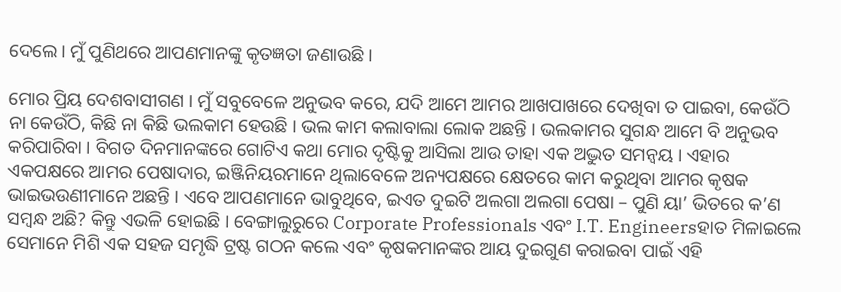ଦେଲେ । ମୁଁ ପୁଣିଥରେ ଆପଣମାନଙ୍କୁ କୃତଜ୍ଞତା ଜଣାଉଛି ।

ମୋର ପ୍ରିୟ ଦେଶବାସୀଗଣ । ମୁଁ ସବୁବେଳେ ଅନୁଭବ କରେ, ଯଦି ଆମେ ଆମର ଆଖପାଖରେ ଦେଖିବା ତ ପାଇବା, କେଉଁଠି ନା କେଉଁଠି, କିଛି ନା କିଛି ଭଲକାମ ହେଉଛି । ଭଲ କାମ କଲାବାଲା ଲୋକ ଅଛନ୍ତି । ଭଲକାମର ସୁଗନ୍ଧ ଆମେ ବି ଅନୁଭବ କରିପାରିବା । ବିଗତ ଦିନମାନଙ୍କରେ ଗୋଟିଏ କଥା ମୋର ଦୃଷ୍ଟିକୁ ଆସିଲା ଆଉ ତାହା ଏକ ଅଦ୍ଭୁତ ସମନ୍ୱୟ । ଏହାର ଏକପକ୍ଷରେ ଆମର ପେଷାଦାର, ଇଞ୍ଜିନିୟରମାନେ ଥିଲାବେଳେ ଅନ୍ୟପକ୍ଷରେ କ୍ଷେତରେ କାମ କରୁଥିବା ଆମର କୃଷକ ଭାଇଭଉଣୀମାନେ ଅଛନ୍ତି । ଏବେ ଆପଣମାନେ ଭାବୁଥିବେ, ଇଏତ ଦୁଇଟି ଅଲଗା ଅଲଗା ପେଷା – ପୁଣି ୟା’ ଭିତରେ କ’ଣ ସମ୍ବନ୍ଧ ଅଛି? କିନ୍ତୁ ଏଭଳି ହୋଇଛି । ବେଙ୍ଗାଲୁରୁରେ Corporate Professionals ଏବଂ I.T. Engineersହାତ ମିଳାଇଲେ ସେମାନେ ମିଶି ଏକ ସହଜ ସମୃଦ୍ଧି ଟ୍ରଷ୍ଟ ଗଠନ କଲେ ଏବଂ କୃଷକମାନଙ୍କର ଆୟ ଦୁଇଗୁଣ କରାଇବା ପାଇଁ ଏହି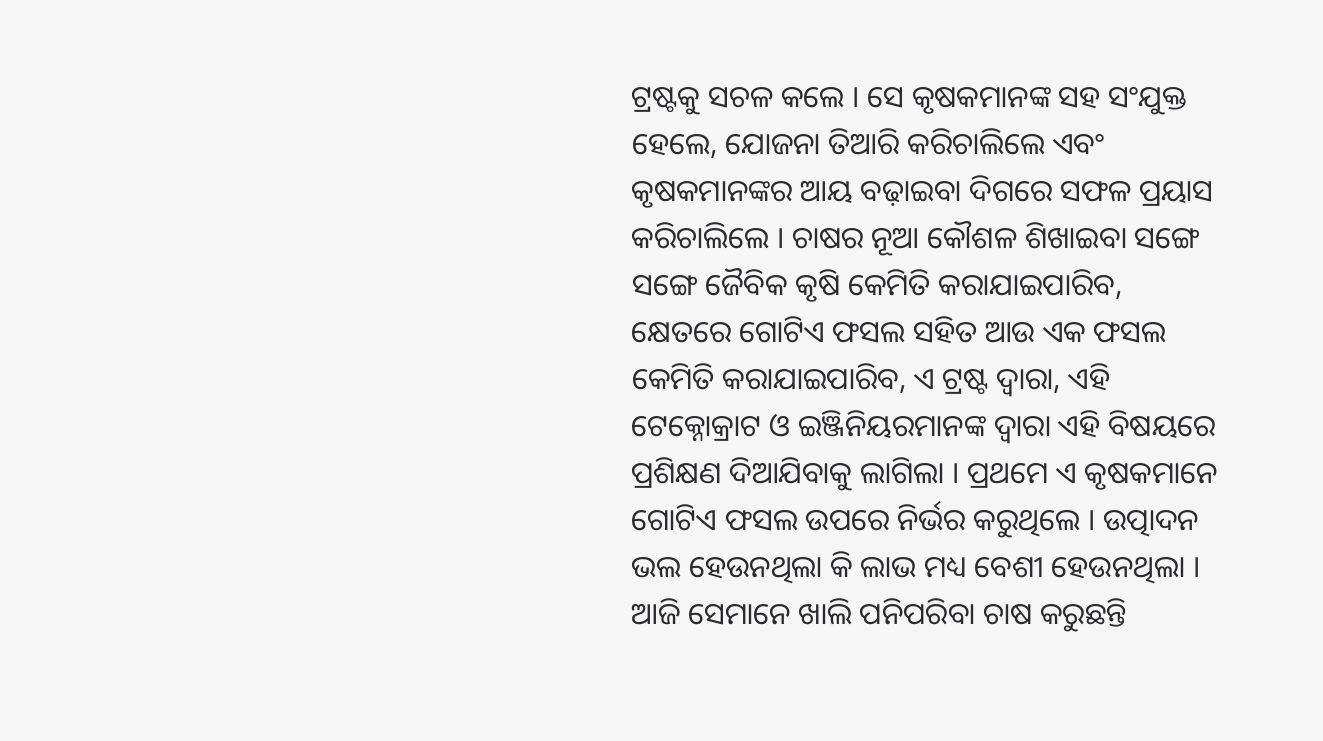ଟ୍ରଷ୍ଟକୁ ସଚଳ କଲେ । ସେ କୃଷକମାନଙ୍କ ସହ ସଂଯୁକ୍ତ ହେଲେ, ଯୋଜନା ତିଆରି କରିଚାଲିଲେ ଏବଂ କୃଷକମାନଙ୍କର ଆୟ ବଢ଼ାଇବା ଦିଗରେ ସଫଳ ପ୍ରୟାସ କରିଚାଲିଲେ । ଚାଷର ନୂଆ କୌଶଳ ଶିଖାଇବା ସଙ୍ଗେ ସଙ୍ଗେ ଜୈବିକ କୃଷି କେମିତି କରାଯାଇପାରିବ, କ୍ଷେତରେ ଗୋଟିଏ ଫସଲ ସହିତ ଆଉ ଏକ ଫସଲ କେମିତି କରାଯାଇପାରିବ, ଏ ଟ୍ରଷ୍ଟ ଦ୍ୱାରା, ଏହି ଟେକ୍ନୋକ୍ରାଟ ଓ ଇଞ୍ଜିନିୟରମାନଙ୍କ ଦ୍ୱାରା ଏହି ବିଷୟରେ ପ୍ରଶିକ୍ଷଣ ଦିଆଯିବାକୁ ଲାଗିଲା । ପ୍ରଥମେ ଏ କୃଷକମାନେ ଗୋଟିଏ ଫସଲ ଉପରେ ନିର୍ଭର କରୁଥିଲେ । ଉତ୍ପାଦନ ଭଲ ହେଉନଥିଲା କି ଲାଭ ମଧ୍ୟ ବେଶୀ ହେଉନଥିଲା । ଆଜି ସେମାନେ ଖାଲି ପନିପରିବା ଚାଷ କରୁଛନ୍ତି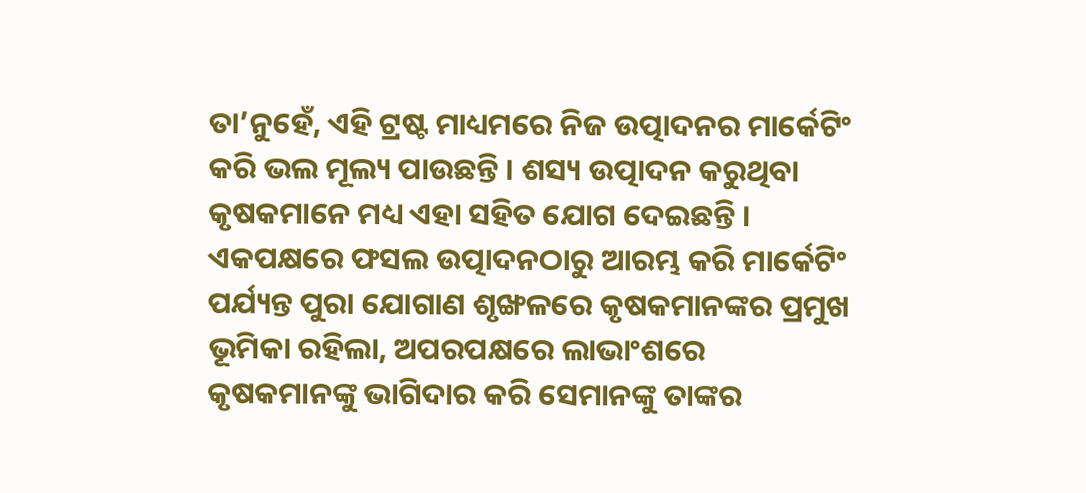ତା’ନୁହେଁ, ଏହି ଟ୍ରଷ୍ଟ ମାଧ୍ୟମରେ ନିଜ ଉତ୍ପାଦନର ମାର୍କେଟିଂ କରି ଭଲ ମୂଲ୍ୟ ପାଉଛନ୍ତି । ଶସ୍ୟ ଉତ୍ପାଦନ କରୁଥିବା କୃଷକମାନେ ମଧ୍ୟ ଏହା ସହିତ ଯୋଗ ଦେଇଛନ୍ତି । ଏକପକ୍ଷରେ ଫସଲ ଉତ୍ପାଦନଠାରୁ ଆରମ୍ଭ କରି ମାର୍କେଟିଂ ପର୍ଯ୍ୟନ୍ତ ପୁରା ଯୋଗାଣ ଶୃଙ୍ଖଳରେ କୃଷକମାନଙ୍କର ପ୍ରମୁଖ ଭୂମିକା ରହିଲା, ଅପରପକ୍ଷରେ ଲାଭାଂଶରେ କୃଷକମାନଙ୍କୁ ଭାଗିଦାର କରି ସେମାନଙ୍କୁ ତାଙ୍କର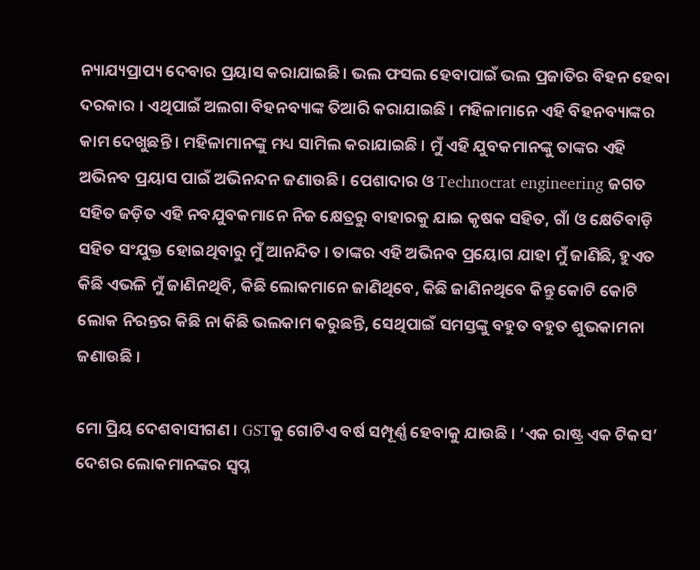ନ୍ୟାଯ୍ୟପ୍ରାପ୍ୟ ଦେବାର ପ୍ରୟାସ କରାଯାଇଛି । ଭଲ ଫସଲ ହେବାପାଇଁ ଭଲ ପ୍ରଜାତିର ବିହନ ହେବା ଦରକାର । ଏଥିପାଇଁ ଅଲଗା ବିହନବ୍ୟାଙ୍କ ତିଆରି କରାଯାଇଛି । ମହିଳାମାନେ ଏହି ବିହନବ୍ୟାଙ୍କର କାମ ଦେଖୁଛନ୍ତି । ମହିଳାମାନଙ୍କୁ ମଧ୍ୟ ସାମିଲ କରାଯାଇଛି । ମୁଁ ଏହି ଯୁବକମାନଙ୍କୁ ତାଙ୍କର ଏହି ଅଭିନବ ପ୍ରୟାସ ପାଇଁ ଅଭିନନ୍ଦନ ଜଣାଉଛି । ପେଶାଦାର ଓ Technocrat engineering ଜଗତ ସହିତ ଜଡ଼ିତ ଏହି ନବଯୁବକମାନେ ନିଜ କ୍ଷେତ୍ରରୁ ବାହାରକୁ ଯାଇ କୃଷକ ସହିତ, ଗାଁ ଓ କ୍ଷେତିବାଡ଼ି ସହିତ ସଂଯୁକ୍ତ ହୋଇଥିବାରୁ ମୁଁ ଆନନ୍ଦିତ । ତାଙ୍କର ଏହି ଅଭିନବ ପ୍ରୟୋଗ ଯାହା ମୁଁ ଜାଣିଛି, ହୁଏତ କିଛି ଏଭଳି ମୁଁ ଜାଣିନଥିବି, କିଛି ଲୋକମାନେ ଜାଣିଥିବେ, କିଛି ଜାଣିନଥିବେ କିନ୍ତୁ କୋଟି କୋଟି ଲୋକ ନିରନ୍ତର କିଛି ନା କିଛି ଭଲକାମ କରୁଛନ୍ତି, ସେଥିପାଇଁ ସମସ୍ତଙ୍କୁ ବହୁତ ବହୁତ ଶୁଭକାମନା ଜଣାଉଛି ।

ମୋ ପ୍ରିୟ ଦେଶବାସୀଗଣ । GSTକୁ ଗୋଟିଏ ବର୍ଷ ସମ୍ପୂର୍ଣ୍ଣ ହେବାକୁ ଯାଉଛି । ‘ଏକ ରାଷ୍ଟ୍ର ଏକ ଟିକସ’ ଦେଶର ଲୋକମାନଙ୍କର ସ୍ୱପ୍ନ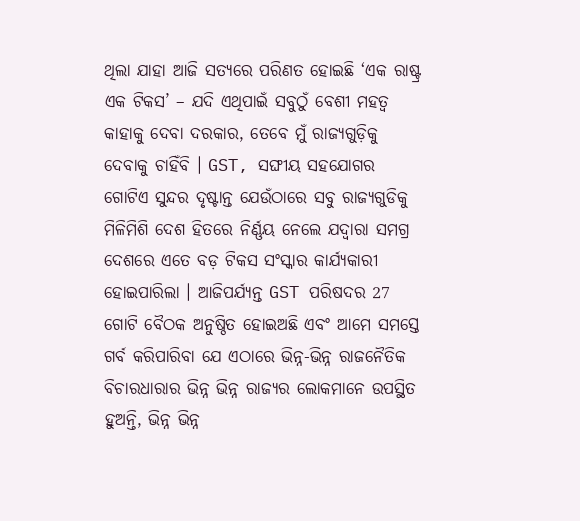ଥିଲା ଯାହା ଆଜି ସତ୍ୟରେ ପରିଣତ ହୋଇଛି ‘ଏକ ରାଷ୍ଟ୍ର ଏକ ଟିକସ’ – ଯଦି ଏଥିପାଇଁ ସବୁଠୁଁ ବେଶୀ ମହତ୍ୱ କାହାକୁ ଦେବା ଦରକାର, ତେବେ ମୁଁ ରାଜ୍ୟଗୁଡ଼ିକୁ ଦେବାକୁ ଚାହିଁବି । GST, ସଙ୍ଘୀୟ ସହଯୋଗର ଗୋଟିଏ ସୁନ୍ଦର ଦୃଷ୍ଟାନ୍ତ ଯେଉଁଠାରେ ସବୁ ରାଜ୍ୟଗୁଡିକୁ ମିଳିମିଶି ଦେଶ ହିତରେ ନିର୍ଣ୍ଣୟ ନେଲେ ଯଦ୍ୱାରା ସମଗ୍ର ଦେଶରେ ଏତେ ବଡ଼ ଟିକସ ସଂସ୍କାର କାର୍ଯ୍ୟକାରୀ ହୋଇପାରିଲା । ଆଜିପର୍ଯ୍ୟନ୍ତ GST ପରିଷଦର 27 ଗୋଟି ବୈଠକ ଅନୁଷ୍ଠିତ ହୋଇଅଛି ଏବଂ ଆମେ ସମସ୍ତେ ଗର୍ବ କରିପାରିବା ଯେ ଏଠାରେ ଭିନ୍ନ-ଭିନ୍ନ ରାଜନୈତିକ ବିଚାରଧାରାର ଭିନ୍ନ ଭିନ୍ନ ରାଜ୍ୟର ଲୋକମାନେ ଉପସ୍ଥିତ ହୁଅନ୍ତି, ଭିନ୍ନ ଭିନ୍ନ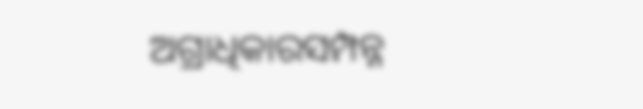ଅଗ୍ରାଧିକାରସମ୍ପନ୍ନ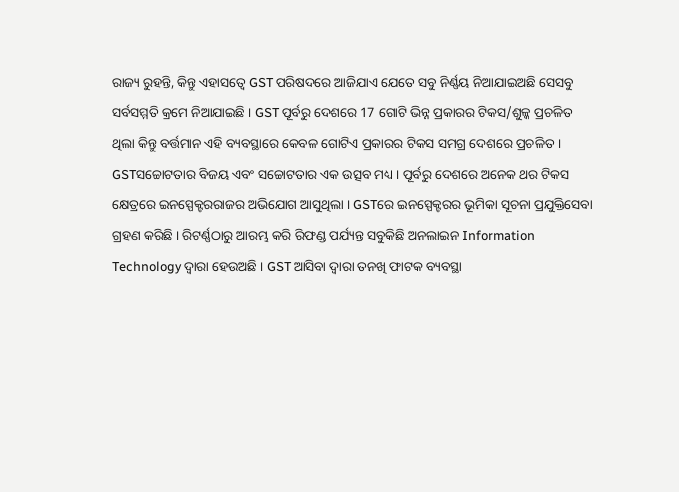ରାଜ୍ୟ ରୁହନ୍ତି, କିନ୍ତୁ ଏହାସତ୍ୱେ GST ପରିଷଦରେ ଆଜିଯାଏ ଯେତେ ସବୁ ନିର୍ଣ୍ଣୟ ନିଆଯାଇଅଛି ସେସବୁ ସର୍ବସମ୍ମତି କ୍ରମେ ନିଆଯାଇଛି । GST ପୂର୍ବରୁ ଦେଶରେ 17 ଗୋଟି ଭିନ୍ନ ପ୍ରକାରର ଟିକସ/ଶୁଳ୍କ ପ୍ରଚଳିତ ଥିଲା କିନ୍ତୁ ବର୍ତ୍ତମାନ ଏହି ବ୍ୟବସ୍ଥାରେ କେବଳ ଗୋଟିଏ ପ୍ରକାରର ଟିକସ ସମଗ୍ର ଦେଶରେ ପ୍ରଚଳିତ । GSTସଚ୍ଚୋଟତାର ବିଜୟ ଏବଂ ସଚ୍ଚୋଟତାର ଏକ ଉତ୍ସବ ମଧ୍ୟ । ପୂର୍ବରୁ ଦେଶରେ ଅନେକ ଥର ଟିକସ କ୍ଷେତ୍ରରେ ଇନସ୍ପେକ୍ଟରରାଜର ଅଭିଯୋଗ ଆସୁଥିଲା । GSTରେ ଇନସ୍ପେକ୍ଟରର ଭୂମିକା ସୂଚନା ପ୍ରଯୁକ୍ତିସେବା ଗ୍ରହଣ କରିଛି । ରିଟର୍ଣ୍ଣଠାରୁ ଆରମ୍ଭ କରି ରିଫଣ୍ଡ ପର୍ଯ୍ୟନ୍ତ ସବୁକିଛି ଅନଲାଇନ Information Technology ଦ୍ୱାରା ହେଉଅଛି । GST ଆସିବା ଦ୍ୱାରା ତନଖି ଫାଟକ ବ୍ୟବସ୍ଥା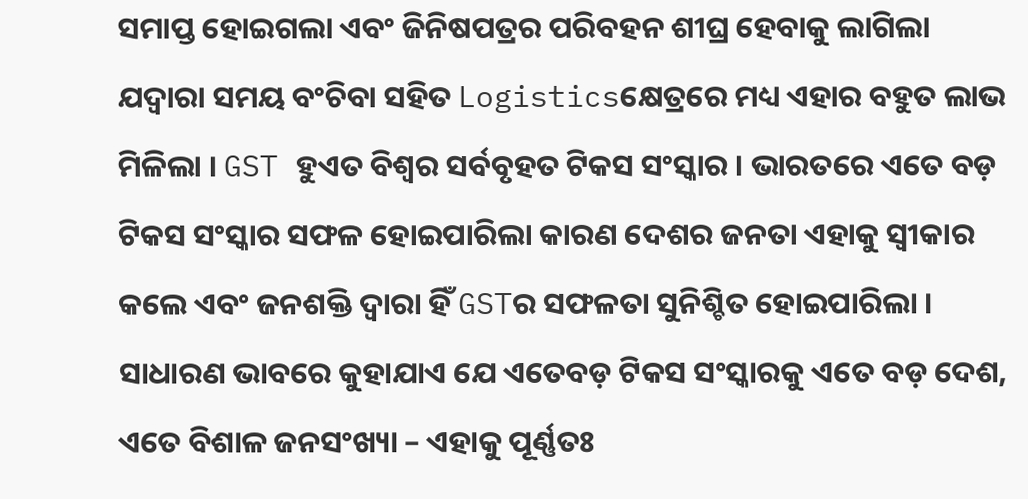ସମାପ୍ତ ହୋଇଗଲା ଏବଂ ଜିନିଷପତ୍ରର ପରିବହନ ଶୀଘ୍ର ହେବାକୁ ଲାଗିଲା ଯଦ୍ୱାରା ସମୟ ବଂଚିବା ସହିତ Logisticsକ୍ଷେତ୍ରରେ ମଧ୍ୟ ଏହାର ବହୁତ ଲାଭ ମିଳିଲା । GST ହୁଏତ ବିଶ୍ୱର ସର୍ବବୃହତ ଟିକସ ସଂସ୍କାର । ଭାରତରେ ଏତେ ବଡ଼ ଟିକସ ସଂସ୍କାର ସଫଳ ହୋଇପାରିଲା କାରଣ ଦେଶର ଜନତା ଏହାକୁ ସ୍ୱୀକାର କଲେ ଏବଂ ଜନଶକ୍ତି ଦ୍ୱାରା ହିଁ GSTର ସଫଳତା ସୁନିଶ୍ଚିତ ହୋଇପାରିଲା । ସାଧାରଣ ଭାବରେ କୁହାଯାଏ ଯେ ଏତେବଡ଼ ଟିକସ ସଂସ୍କାରକୁ ଏତେ ବଡ଼ ଦେଶ, ଏତେ ବିଶାଳ ଜନସଂଖ୍ୟା – ଏହାକୁ ପୂର୍ଣ୍ଣତଃ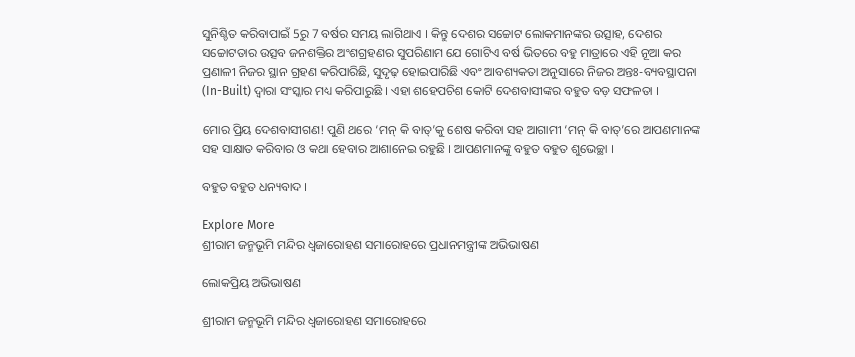ସୁନିଶ୍ଚିତ କରିବାପାଇଁ 5ରୁ 7 ବର୍ଷର ସମୟ ଲାଗିଥାଏ । କିନ୍ତୁ ଦେଶର ସଚ୍ଚୋଟ ଲୋକମାନଙ୍କର ଉତ୍ସାହ, ଦେଶର ସଚ୍ଚୋଟତାର ଉତ୍ସବ ଜନଶକ୍ତିର ଅଂଶଗ୍ରହଣର ସୁପରିଣାମ ଯେ ଗୋଟିଏ ବର୍ଷ ଭିତରେ ବହୁ ମାତ୍ରାରେ ଏହି ନୂଆ କର ପ୍ରଣାଳୀ ନିଜର ସ୍ଥାନ ଗ୍ରହଣ କରିପାରିଛି, ସୁଦୃଢ଼ ହୋଇପାରିଛି ଏବଂ ଆବଶ୍ୟକତା ଅନୁସାରେ ନିଜର ଅନ୍ତଃ-ବ୍ୟବସ୍ଥାପନା (In-Built) ଦ୍ୱାରା ସଂସ୍କାର ମଧ୍ୟ କରିପାରୁଛି । ଏହା ଶହେପଚିଶ କୋଟି ଦେଶବାସୀଙ୍କର ବହୁତ ବଡ଼ ସଫଳତା ।

ମୋର ପ୍ରିୟ ଦେଶବାସୀଗଣ! ପୁଣି ଥରେ ‘ମନ୍ କି ବାତ୍’କୁ ଶେଷ କରିବା ସହ ଆଗାମୀ ‘ମନ୍ କି ବାତ୍’ରେ ଆପଣମାନଙ୍କ ସହ ସାକ୍ଷାତ କରିବାର ଓ କଥା ହେବାର ଆଶାନେଇ ରହୁଛି । ଆପଣମାନଙ୍କୁ ବହୁତ ବହୁତ ଶୁଭେଚ୍ଛା ।

ବହୁତ ବହୁତ ଧନ୍ୟବାଦ ।

Explore More
ଶ୍ରୀରାମ ଜନ୍ମଭୂମି ମନ୍ଦିର ଧ୍ଵଜାରୋହଣ ସମାରୋହରେ ପ୍ରଧାନମନ୍ତ୍ରୀଙ୍କ ଅଭିଭାଷଣ

ଲୋକପ୍ରିୟ ଅଭିଭାଷଣ

ଶ୍ରୀରାମ ଜନ୍ମଭୂମି ମନ୍ଦିର ଧ୍ଵଜାରୋହଣ ସମାରୋହରେ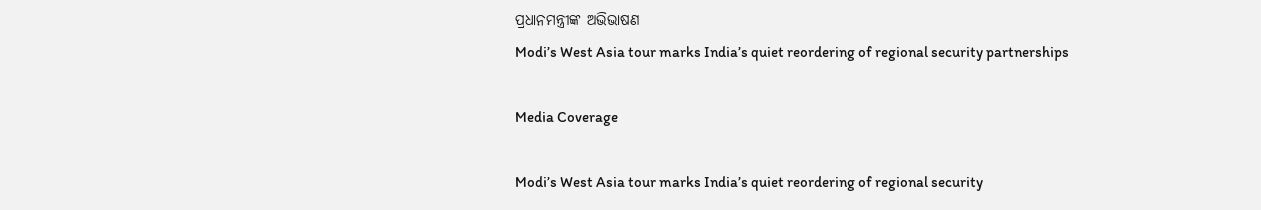ପ୍ରଧାନମନ୍ତ୍ରୀଙ୍କ ଅଭିଭାଷଣ
Modi’s West Asia tour marks India’s quiet reordering of regional security partnerships

Media Coverage

Modi’s West Asia tour marks India’s quiet reordering of regional security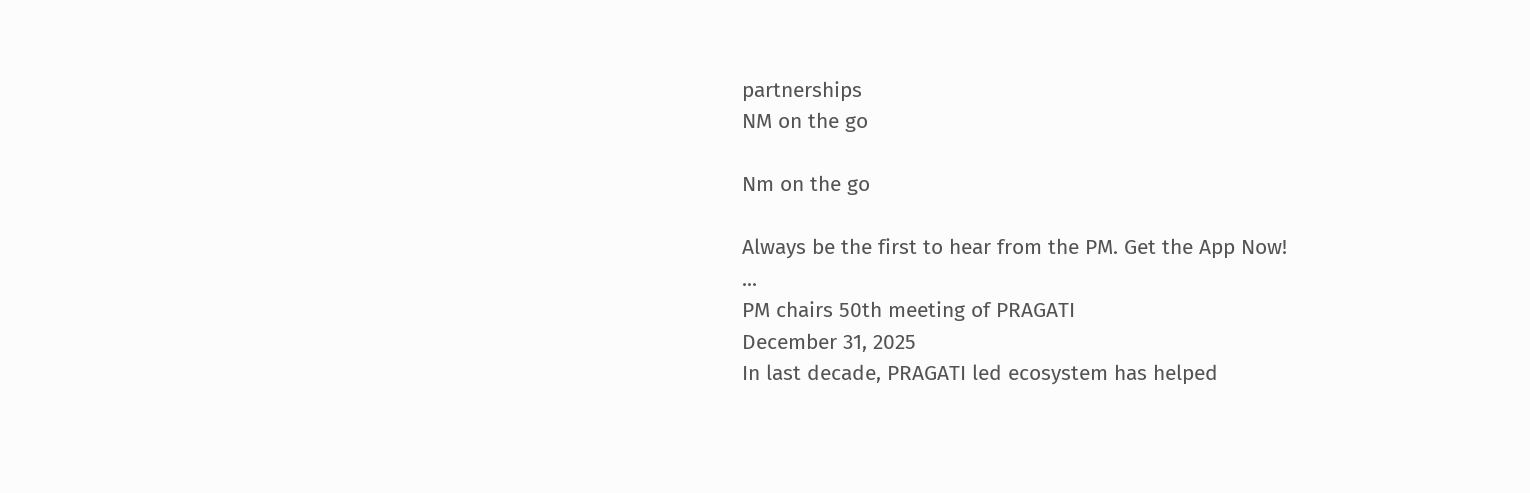partnerships
NM on the go

Nm on the go

Always be the first to hear from the PM. Get the App Now!
...
PM chairs 50th meeting of PRAGATI
December 31, 2025
In last decade, PRAGATI led ecosystem has helped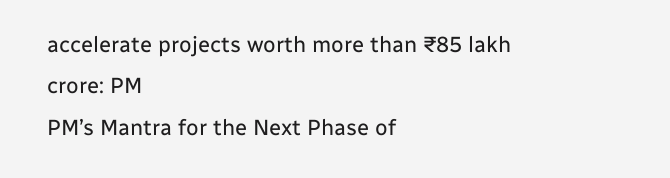accelerate projects worth more than ₹85 lakh crore: PM
PM’s Mantra for the Next Phase of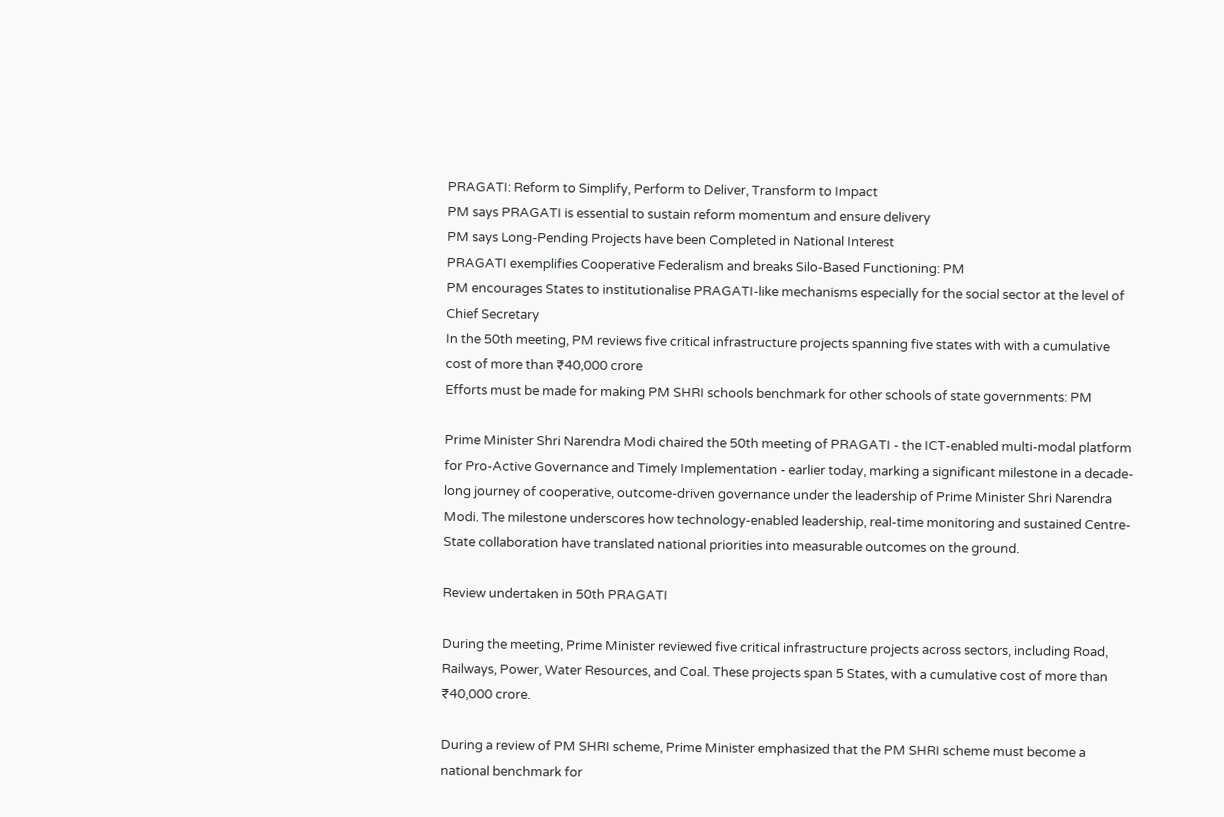PRAGATI: Reform to Simplify, Perform to Deliver, Transform to Impact
PM says PRAGATI is essential to sustain reform momentum and ensure delivery
PM says Long-Pending Projects have been Completed in National Interest
PRAGATI exemplifies Cooperative Federalism and breaks Silo-Based Functioning: PM
PM encourages States to institutionalise PRAGATI-like mechanisms especially for the social sector at the level of Chief Secretary
In the 50th meeting, PM reviews five critical infrastructure projects spanning five states with with a cumulative cost of more than ₹40,000 crore
Efforts must be made for making PM SHRI schools benchmark for other schools of state governments: PM

Prime Minister Shri Narendra Modi chaired the 50th meeting of PRAGATI - the ICT-enabled multi-modal platform for Pro-Active Governance and Timely Implementation - earlier today, marking a significant milestone in a decade-long journey of cooperative, outcome-driven governance under the leadership of Prime Minister Shri Narendra Modi. The milestone underscores how technology-enabled leadership, real-time monitoring and sustained Centre-State collaboration have translated national priorities into measurable outcomes on the ground.

Review undertaken in 50th PRAGATI

During the meeting, Prime Minister reviewed five critical infrastructure projects across sectors, including Road, Railways, Power, Water Resources, and Coal. These projects span 5 States, with a cumulative cost of more than ₹40,000 crore.

During a review of PM SHRI scheme, Prime Minister emphasized that the PM SHRI scheme must become a national benchmark for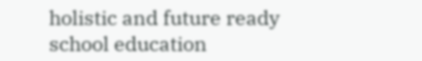holistic and future ready school education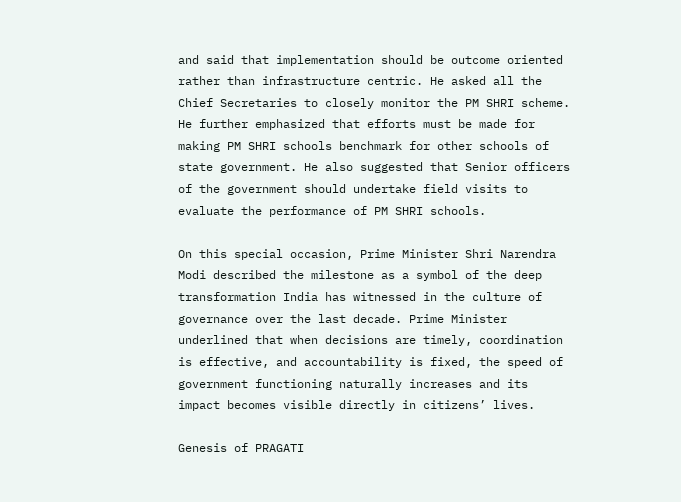and said that implementation should be outcome oriented rather than infrastructure centric. He asked all the Chief Secretaries to closely monitor the PM SHRI scheme. He further emphasized that efforts must be made for making PM SHRI schools benchmark for other schools of state government. He also suggested that Senior officers of the government should undertake field visits to evaluate the performance of PM SHRI schools.

On this special occasion, Prime Minister Shri Narendra Modi described the milestone as a symbol of the deep transformation India has witnessed in the culture of governance over the last decade. Prime Minister underlined that when decisions are timely, coordination is effective, and accountability is fixed, the speed of government functioning naturally increases and its impact becomes visible directly in citizens’ lives.

Genesis of PRAGATI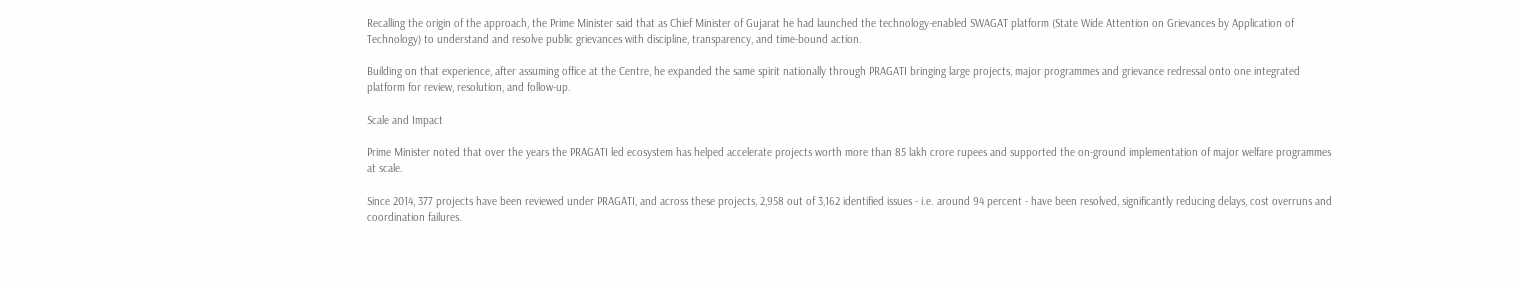Recalling the origin of the approach, the Prime Minister said that as Chief Minister of Gujarat he had launched the technology-enabled SWAGAT platform (State Wide Attention on Grievances by Application of Technology) to understand and resolve public grievances with discipline, transparency, and time-bound action.

Building on that experience, after assuming office at the Centre, he expanded the same spirit nationally through PRAGATI bringing large projects, major programmes and grievance redressal onto one integrated platform for review, resolution, and follow-up.

Scale and Impact

Prime Minister noted that over the years the PRAGATI led ecosystem has helped accelerate projects worth more than 85 lakh crore rupees and supported the on-ground implementation of major welfare programmes at scale.

Since 2014, 377 projects have been reviewed under PRAGATI, and across these projects, 2,958 out of 3,162 identified issues - i.e. around 94 percent - have been resolved, significantly reducing delays, cost overruns and coordination failures.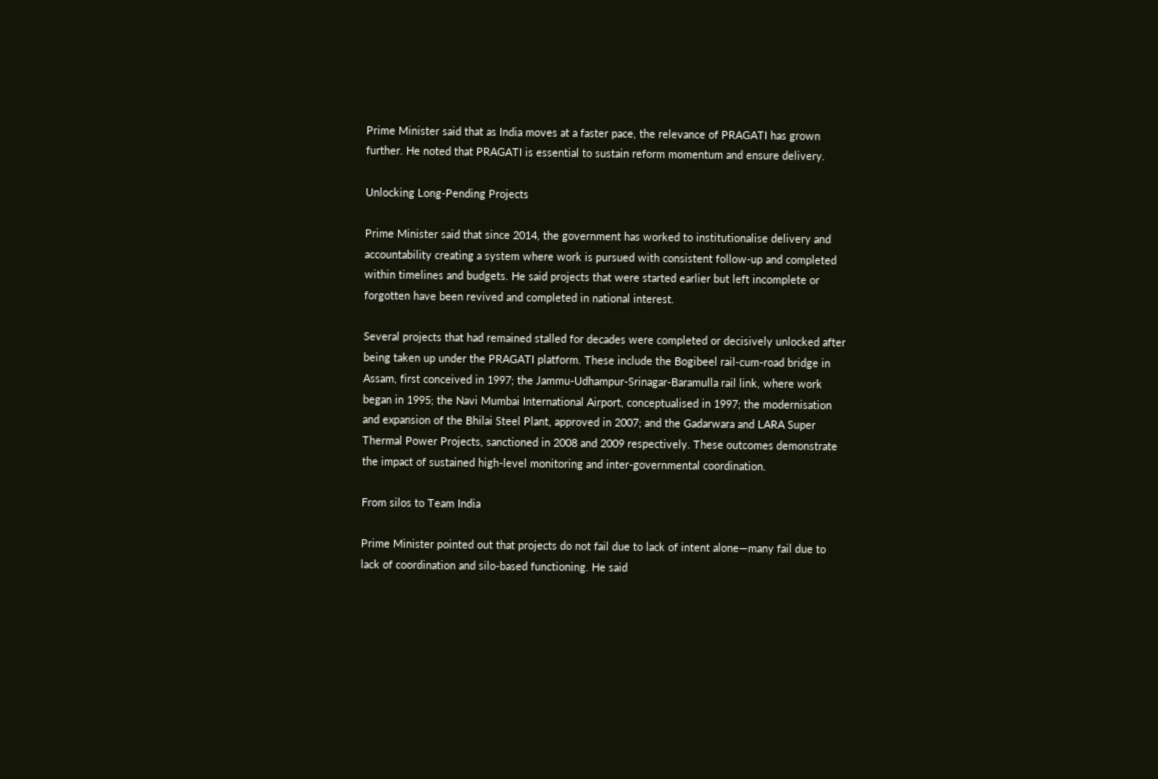Prime Minister said that as India moves at a faster pace, the relevance of PRAGATI has grown further. He noted that PRAGATI is essential to sustain reform momentum and ensure delivery.

Unlocking Long-Pending Projects

Prime Minister said that since 2014, the government has worked to institutionalise delivery and accountability creating a system where work is pursued with consistent follow-up and completed within timelines and budgets. He said projects that were started earlier but left incomplete or forgotten have been revived and completed in national interest.

Several projects that had remained stalled for decades were completed or decisively unlocked after being taken up under the PRAGATI platform. These include the Bogibeel rail-cum-road bridge in Assam, first conceived in 1997; the Jammu-Udhampur-Srinagar-Baramulla rail link, where work began in 1995; the Navi Mumbai International Airport, conceptualised in 1997; the modernisation and expansion of the Bhilai Steel Plant, approved in 2007; and the Gadarwara and LARA Super Thermal Power Projects, sanctioned in 2008 and 2009 respectively. These outcomes demonstrate the impact of sustained high-level monitoring and inter-governmental coordination.

From silos to Team India

Prime Minister pointed out that projects do not fail due to lack of intent alone—many fail due to lack of coordination and silo-based functioning. He said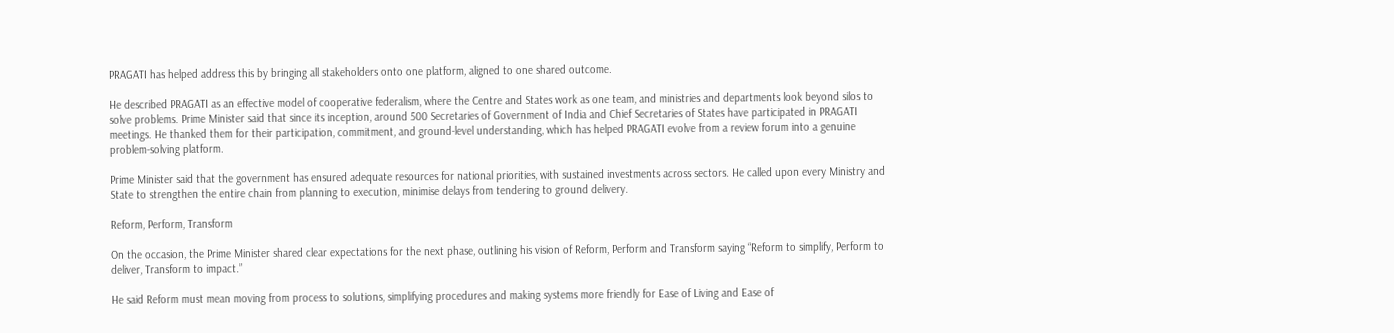PRAGATI has helped address this by bringing all stakeholders onto one platform, aligned to one shared outcome.

He described PRAGATI as an effective model of cooperative federalism, where the Centre and States work as one team, and ministries and departments look beyond silos to solve problems. Prime Minister said that since its inception, around 500 Secretaries of Government of India and Chief Secretaries of States have participated in PRAGATI meetings. He thanked them for their participation, commitment, and ground-level understanding, which has helped PRAGATI evolve from a review forum into a genuine problem-solving platform.

Prime Minister said that the government has ensured adequate resources for national priorities, with sustained investments across sectors. He called upon every Ministry and State to strengthen the entire chain from planning to execution, minimise delays from tendering to ground delivery.

Reform, Perform, Transform

On the occasion, the Prime Minister shared clear expectations for the next phase, outlining his vision of Reform, Perform and Transform saying “Reform to simplify, Perform to deliver, Transform to impact.”

He said Reform must mean moving from process to solutions, simplifying procedures and making systems more friendly for Ease of Living and Ease of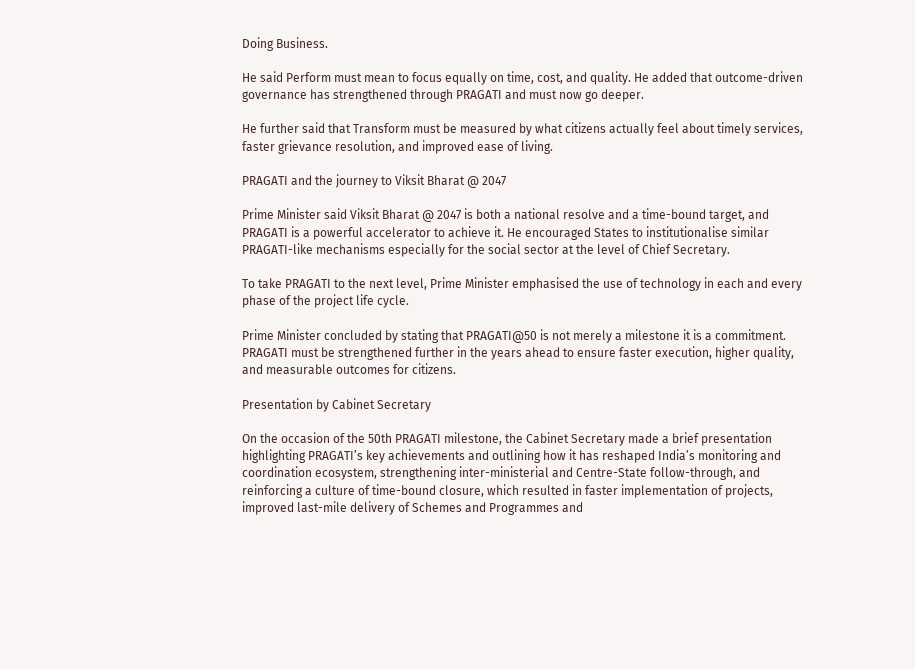Doing Business.

He said Perform must mean to focus equally on time, cost, and quality. He added that outcome-driven governance has strengthened through PRAGATI and must now go deeper.

He further said that Transform must be measured by what citizens actually feel about timely services, faster grievance resolution, and improved ease of living.

PRAGATI and the journey to Viksit Bharat @ 2047

Prime Minister said Viksit Bharat @ 2047 is both a national resolve and a time-bound target, and PRAGATI is a powerful accelerator to achieve it. He encouraged States to institutionalise similar PRAGATI-like mechanisms especially for the social sector at the level of Chief Secretary.

To take PRAGATI to the next level, Prime Minister emphasised the use of technology in each and every phase of the project life cycle.

Prime Minister concluded by stating that PRAGATI@50 is not merely a milestone it is a commitment. PRAGATI must be strengthened further in the years ahead to ensure faster execution, higher quality, and measurable outcomes for citizens.

Presentation by Cabinet Secretary

On the occasion of the 50th PRAGATI milestone, the Cabinet Secretary made a brief presentation highlighting PRAGATI’s key achievements and outlining how it has reshaped India’s monitoring and coordination ecosystem, strengthening inter-ministerial and Centre-State follow-through, and reinforcing a culture of time-bound closure, which resulted in faster implementation of projects, improved last-mile delivery of Schemes and Programmes and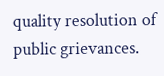quality resolution of public grievances.